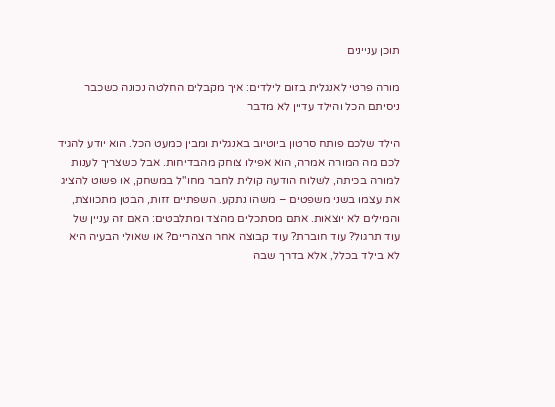תוכן עניינים

מורה פרטי לאנגלית בזום לילדים: איך מקבלים החלטה נכונה כשכבר ניסיתם הכל והילד עדיין לא מדבר

הילד שלכם פותח סרטון ביוטיוב באנגלית ומבין כמעט הכל. הוא יודע להגיד לכם מה המורה אמרה, הוא אפילו צוחק מהבדיחות. אבל כשצריך לענות למורה בכיתה, לשלוח הודעה קולית לחבר מחו"ל במשחק, או פשוט להציג את עצמו בשני משפטים – משהו נתקע. השפתיים זזות, הבטן מתכווצת, והמילים לא יוצאות. אתם מסתכלים מהצד ומתלבטים: האם זה עניין של עוד תרגול? עוד חוברת? עוד קבוצה אחר הצהריים? או שאולי הבעיה היא לא בילד בכלל, אלא בדרך שבה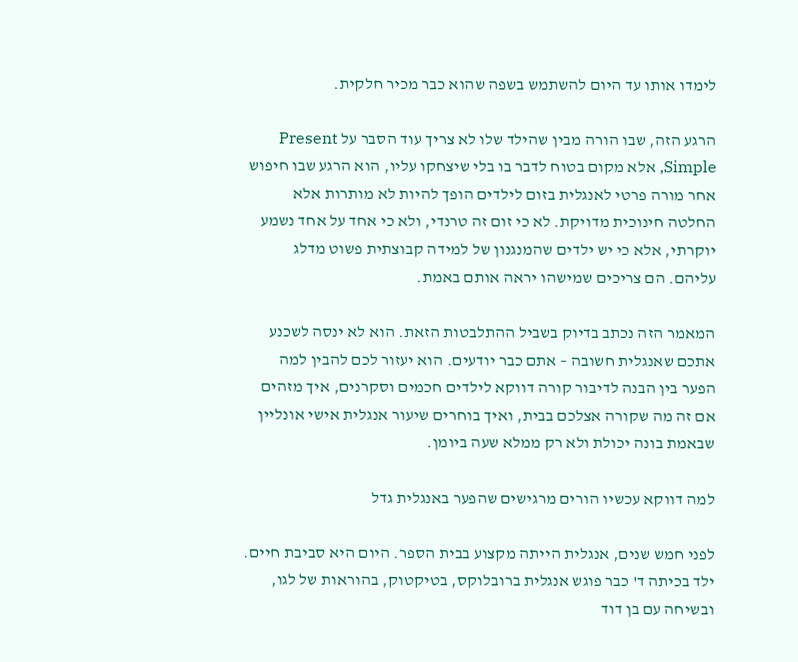לימדו אותו עד היום להשתמש בשפה שהוא כבר מכיר חלקית.

הרגע הזה, שבו הורה מבין שהילד שלו לא צריך עוד הסבר על Present Simple, אלא מקום בטוח לדבר בו בלי שיצחקו עליו, הוא הרגע שבו חיפוש אחר מורה פרטי לאנגלית בזום לילדים הופך להיות לא מותרות אלא החלטה חינוכית מדויקת. לא כי זום זה טרנדי, ולא כי אחד על אחד נשמע יוקרתי, אלא כי יש ילדים שהמנגנון של למידה קבוצתית פשוט מדלג עליהם. הם צריכים שמישהו יראה אותם באמת.

המאמר הזה נכתב בדיוק בשביל ההתלבטות הזאת. הוא לא ינסה לשכנע אתכם שאנגלית חשובה – אתם כבר יודעים. הוא יעזור לכם להבין למה הפער בין הבנה לדיבור קורה דווקא לילדים חכמים וסקרנים, איך מזהים אם זה מה שקורה אצלכם בבית, ואיך בוחרים שיעור אנגלית אישי אונליין שבאמת בונה יכולת ולא רק ממלא שעה ביומן.

למה דווקא עכשיו הורים מרגישים שהפער באנגלית גדל

לפני חמש שנים, אנגלית הייתה מקצוע בבית הספר. היום היא סביבת חיים. ילד בכיתה ד' כבר פוגש אנגלית ברובלוקס, בטיקטוק, בהוראות של לגו, ובשיחה עם בן דוד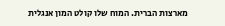מארצות הברית. המוח שלו קולט המון אנגלית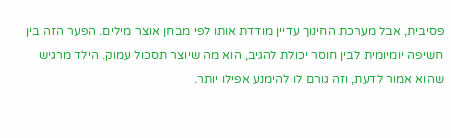פסיבית, אבל מערכת החינוך עדיין מודדת אותו לפי מבחן אוצר מילים. הפער הזה בין חשיפה יומיומית לבין חוסר יכולת להגיב, הוא מה שיוצר תסכול עמוק. הילד מרגיש שהוא אמור לדעת, וזה גורם לו להימנע אפילו יותר.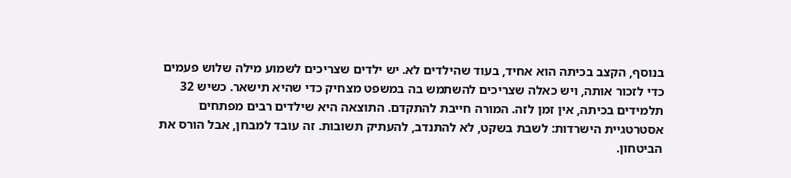בנוסף, הקצב בכיתה הוא אחיד, בעוד שהילדים לא. יש ילדים שצריכים לשמוע מילה שלוש פעמים כדי לזכור אותה, ויש כאלה שצריכים להשתמש בה במשפט מצחיק כדי שהיא תישאר. כשיש 32 תלמידים בכיתה, אין זמן לזה. המורה חייבת להתקדם. התוצאה היא שילדים רבים מפתחים אסטרטגיית הישרדות: לשבת בשקט, לא להתנדב, להעתיק תשובות. זה עובד למבחן, אבל הורס את הביטחון.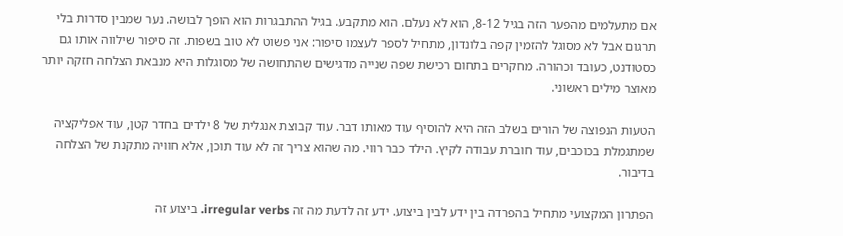אם מתעלמים מהפער הזה בגיל 8-12, הוא לא נעלם. הוא מתקבע. בגיל ההתבגרות הוא הופך לבושה. נער שמבין סדרות בלי תרגום אבל לא מסוגל להזמין קפה בלונדון, מתחיל לספר לעצמו סיפור: אני פשוט לא טוב בשפות. זה סיפור שילווה אותו גם כסטודנט, כעובד וכהורה. מחקרים בתחום רכישת שפה שנייה מדגישים שהתחושה של מסוגלות היא מנבאת הצלחה חזקה יותר מאוצר מילים ראשוני.

הטעות הנפוצה של הורים בשלב הזה היא להוסיף עוד מאותו דבר. עוד קבוצת אנגלית של 8 ילדים בחדר קטן, עוד אפליקציה שמתגמלת בכוכבים, עוד חוברת עבודה לקיץ. הילד כבר רווי. מה שהוא צריך זה לא עוד תוכן, אלא חוויה מתקנת של הצלחה בדיבור.

הפתרון המקצועי מתחיל בהפרדה בין ידע לבין ביצוע. ידע זה לדעת מה זה irregular verbs. ביצוע זה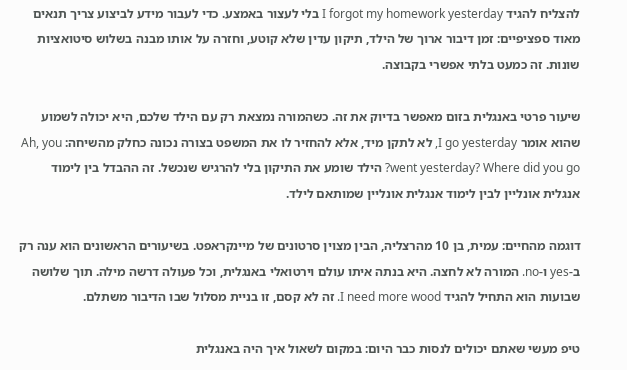להצליח להגיד I forgot my homework yesterday בלי לעצור באמצע. כדי לעבור מידע לביצוע צריך תנאים מאוד ספציפיים: זמן דיבור ארוך של הילד, תיקון עדין שלא קוטע, וחזרה על אותו מבנה בשלוש סיטואציות שונות. זה כמעט בלתי אפשרי בקבוצה.

שיעור פרטי באנגלית בזום מאפשר בדיוק את זה. כשהמורה נמצאת רק עם הילד שלכם, היא יכולה לשמוע שהוא אומר I go yesterday, לא לתקן מיד, אלא להחזיר לו את המשפט בצורה נכונה כחלק מהשיחה: Ah, you went yesterday? Where did you go? הילד שומע את התיקון בלי להרגיש שנכשל. זה ההבדל בין לימוד אנגלית אונליין לבין לימוד אנגלית אונליין שמותאם לילד.

דוגמה מהחיים: עמית, בן 10 מהרצליה, הבין מצוין סרטונים של מיינקראפט. בשיעורים הראשונים הוא ענה רק ב-yes ו-no. המורה לא לחצה. היא בנתה איתו עולם וירטואלי באנגלית, וכל פעולה דרשה מילה. תוך שלושה שבועות הוא התחיל להגיד I need more wood. זה לא קסם, זו בניית מסלול שבו הדיבור משתלם.

טיפ מעשי שאתם יכולים לנסות כבר היום: במקום לשאול איך היה באנגלית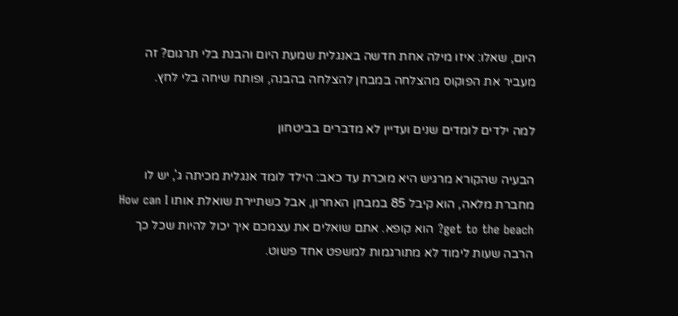היום, שאלו: איזו מילה אחת חדשה באנגלית שמעת היום והבנת בלי תרגום? זה מעביר את הפוקוס מהצלחה במבחן להצלחה בהבנה, ופותח שיחה בלי לחץ.

למה ילדים לומדים שנים ועדיין לא מדברים בביטחון

הבעיה שהקורא מרגיש היא מוכרת עד כאב: הילד לומד אנגלית מכיתה ג', יש לו מחברת מלאה, הוא קיבל 85 במבחן האחרון, אבל כשתיירת שואלת אותו How can I get to the beach? הוא קופא. אתם שואלים את עצמכם איך יכול להיות שכל כך הרבה שעות לימוד לא מתורגמות למשפט אחד פשוט.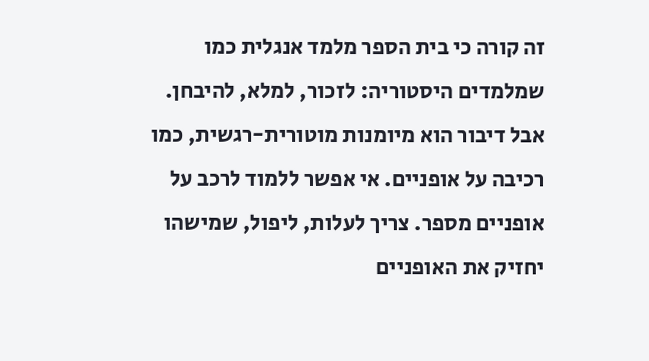זה קורה כי בית הספר מלמד אנגלית כמו שמלמדים היסטוריה: לזכור, למלא, להיבחן. אבל דיבור הוא מיומנות מוטורית-רגשית, כמו רכיבה על אופניים. אי אפשר ללמוד לרכב על אופניים מספר. צריך לעלות, ליפול, שמישהו יחזיק את האופניים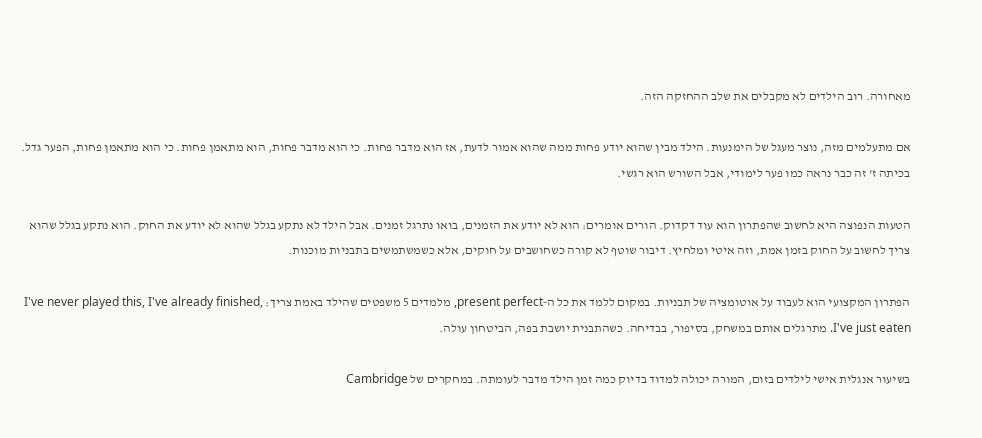מאחורה. רוב הילדים לא מקבלים את שלב ההחזקה הזה.

אם מתעלמים מזה, נוצר מעגל של הימנעות. הילד מבין שהוא יודע פחות ממה שהוא אמור לדעת, אז הוא מדבר פחות. כי הוא מדבר פחות, הוא מתאמן פחות. כי הוא מתאמן פחות, הפער גדל. בכיתה ז' זה כבר נראה כמו פער לימודי, אבל השורש הוא רגשי.

הטעות הנפוצה היא לחשוב שהפתרון הוא עוד דקדוק. הורים אומרים: הוא לא יודע את הזמנים, בואו נתרגל זמנים. אבל הילד לא נתקע בגלל שהוא לא יודע את החוק. הוא נתקע בגלל שהוא צריך לחשוב על החוק בזמן אמת, וזה איטי ומלחיץ. דיבור שוטף לא קורה כשחושבים על חוקים, אלא כשמשתמשים בתבניות מוכנות.

הפתרון המקצועי הוא לעבוד על אוטומציה של תבניות. במקום ללמד את כל ה-present perfect, מלמדים 5 משפטים שהילד באמת צריך: I've never played this, I've already finished, I've just eaten. מתרגלים אותם במשחק, בסיפור, בבדיחה. כשהתבנית יושבת בפה, הביטחון עולה.

בשיעור אנגלית אישי לילדים בזום, המורה יכולה למדוד בדיוק כמה זמן הילד מדבר לעומתה. במחקרים של Cambridge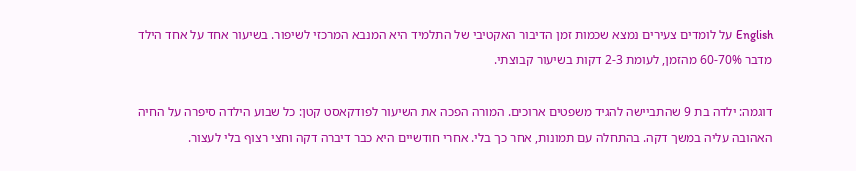English על לומדים צעירים נמצא שכמות זמן הדיבור האקטיבי של התלמיד היא המנבא המרכזי לשיפור. בשיעור אחד על אחד הילד מדבר 60-70% מהזמן, לעומת 2-3 דקות בשיעור קבוצתי.

דוגמה: ילדה בת 9 שהתביישה להגיד משפטים ארוכים. המורה הפכה את השיעור לפודקאסט קטן: כל שבוע הילדה סיפרה על החיה האהובה עליה במשך דקה. בהתחלה עם תמונות, אחר כך בלי. אחרי חודשיים היא כבר דיברה דקה וחצי רצוף בלי לעצור.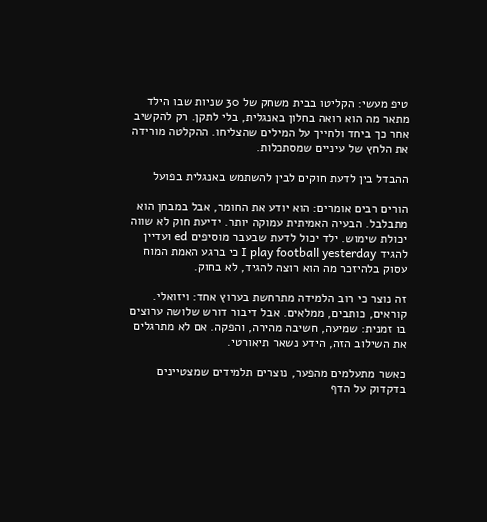טיפ מעשי: הקליטו בבית משחק של 30 שניות שבו הילד מתאר מה הוא רואה בחלון באנגלית, בלי לתקן. רק להקשיב אחר כך ביחד ולחייך על המילים שהצליחו. ההקלטה מורידה את הלחץ של עיניים שמסתכלות.

ההבדל בין לדעת חוקים לבין להשתמש באנגלית בפועל

הורים רבים אומרים: הוא יודע את החומר, אבל במבחן הוא מתבלבל. הבעיה האמיתית עמוקה יותר. ידיעת חוק לא שווה יכולת שימוש. ילד יכול לדעת שבעבר מוסיפים ed ועדיין להגיד I play football yesterday כי ברגע האמת המוח עסוק בלהיזכר מה הוא רוצה להגיד, לא בחוק.

זה נוצר כי רוב הלמידה מתרחשת בערוץ אחד: ויזואלי. קוראים, כותבים, ממלאים. אבל דיבור דורש שלושה ערוצים בו זמנית: שמיעה, חשיבה מהירה, והפקה. אם לא מתרגלים את השילוב הזה, הידע נשאר תיאורטי.

כאשר מתעלמים מהפער, נוצרים תלמידים שמצטיינים בדקדוק על הדף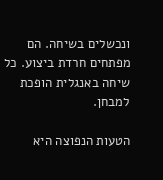ונכשלים בשיחה. הם מפתחים חרדת ביצוע. כל שיחה באנגלית הופכת למבחן.

הטעות הנפוצה היא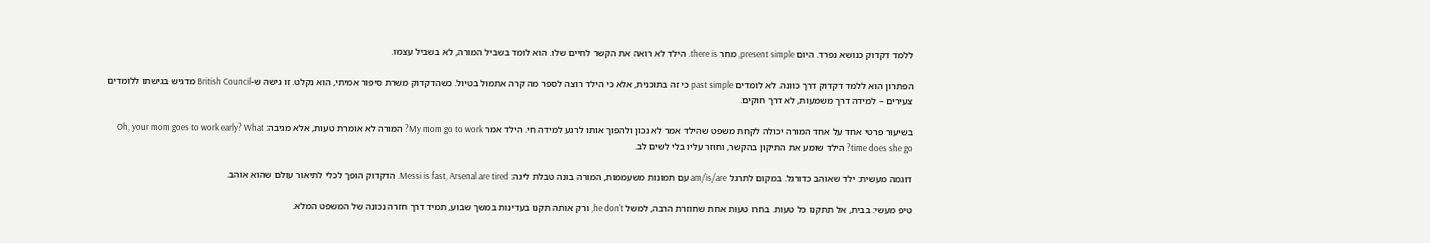ללמד דקדוק כנושא נפרד. היום present simple, מחר there is. הילד לא רואה את הקשר לחיים שלו. הוא לומד בשביל המורה, לא בשביל עצמו.

הפתרון הוא ללמד דקדוק דרך כוונה. לא לומדים past simple כי זה בתוכנית, אלא כי הילד רוצה לספר מה קרה אתמול בטיול. כשהדקדוק משרת סיפור אמיתי, הוא נקלט. זו גישה ש-British Council מדגיש בגישתו ללומדים צעירים – למידה דרך משמעות, לא דרך חוקים.

בשיעור פרטי אחד על אחד המורה יכולה לקחת משפט שהילד אמר לא נכון ולהפוך אותו לרגע למידה חי. הילד אמר My mom go to work? המורה לא אומרת טעות, אלא מגיבה: Oh, your mom goes to work early? What time does she go? הילד שומע את התיקון בהקשר, וחוזר עליו בלי לשים לב.

דוגמה מעשית: ילד שאוהב כדורגל. במקום לתרגל am/is/are עם תמונות משעממות, המורה בונה טבלת ליגה: Messi is fast, Arsenal are tired. הדקדוק הופך לכלי לתיאור עולם שהוא אוהב.

טיפ מעשי: בבית, אל תתקנו כל טעות. בחרו טעות אחת שחוזרת הרבה, למשל he don't, ורק אותה תקנו בעדינות במשך שבוע, תמיד דרך חזרה נכונה של המשפט המלא.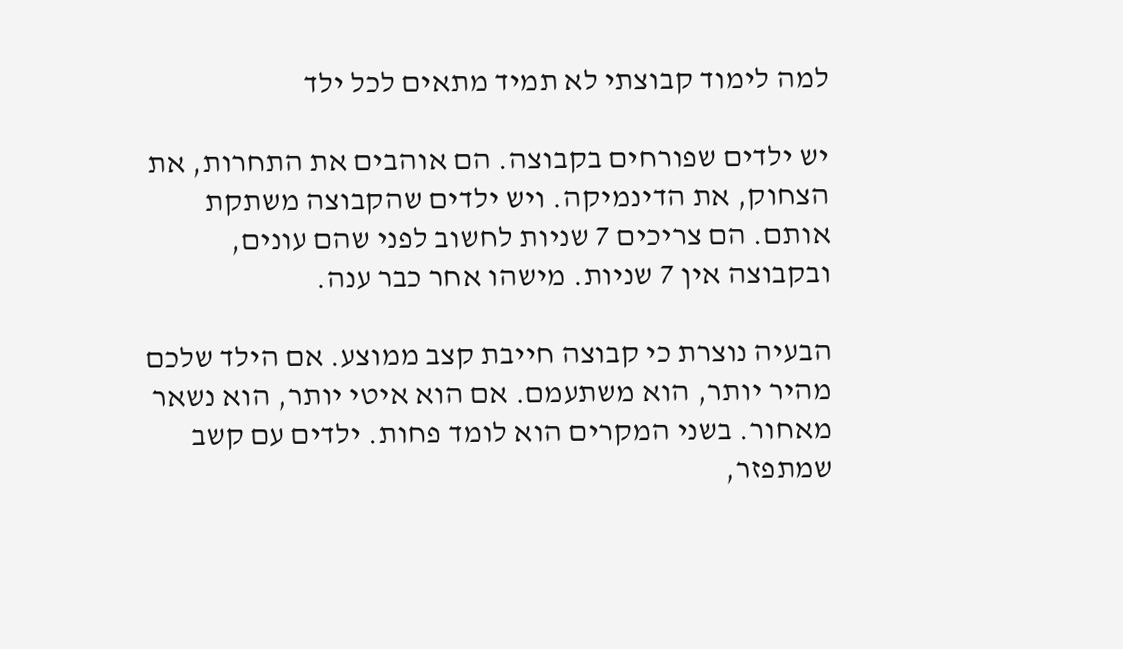למה לימוד קבוצתי לא תמיד מתאים לכל ילד

יש ילדים שפורחים בקבוצה. הם אוהבים את התחרות, את הצחוק, את הדינמיקה. ויש ילדים שהקבוצה משתקת אותם. הם צריכים 7 שניות לחשוב לפני שהם עונים, ובקבוצה אין 7 שניות. מישהו אחר כבר ענה.

הבעיה נוצרת כי קבוצה חייבת קצב ממוצע. אם הילד שלכם מהיר יותר, הוא משתעמם. אם הוא איטי יותר, הוא נשאר מאחור. בשני המקרים הוא לומד פחות. ילדים עם קשב שמתפזר,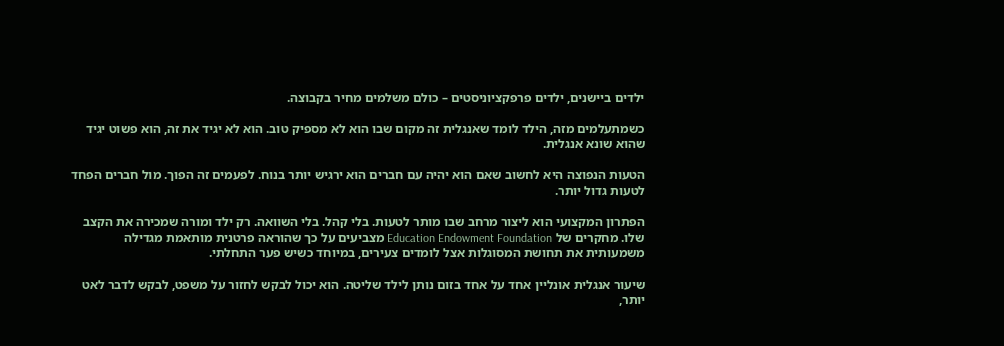ילדים ביישנים, ילדים פרפקציוניסטים – כולם משלמים מחיר בקבוצה.

כשמתעלמים מזה, הילד לומד שאנגלית זה מקום שבו הוא לא מספיק טוב. הוא לא יגיד את זה, הוא פשוט יגיד שהוא שונא אנגלית.

הטעות הנפוצה היא לחשוב שאם הוא יהיה עם חברים הוא ירגיש יותר בנוח. לפעמים זה הפוך. מול חברים הפחד לטעות גדול יותר.

הפתרון המקצועי הוא ליצור מרחב שבו מותר לטעות. בלי קהל. בלי השוואה. רק ילד ומורה שמכירה את הקצב שלו. מחקרים של Education Endowment Foundation מצביעים על כך שהוראה פרטנית מותאמת מגדילה משמעותית את תחושת המסוגלות אצל לומדים צעירים, במיוחד כשיש פער התחלתי.

שיעור אנגלית אונליין אחד על אחד בזום נותן לילד שליטה. הוא יכול לבקש לחזור על משפט, לבקש לדבר לאט יותר,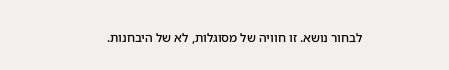לבחור נושא. זו חוויה של מסוגלות, לא של היבחנות.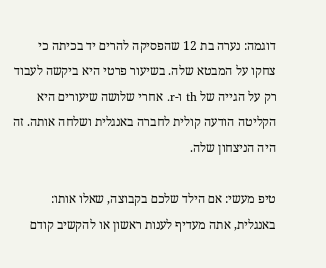דוגמה: נערה בת 12 שהפסיקה להרים יד בכיתה כי צחקו על המבטא שלה. בשיעור פרטי היא ביקשה לעבוד רק על הגייה של th ו-r. אחרי שלושה שיעורים היא הקליטה הודעה קולית לחברה באנגלית ושלחה אותה. זה היה הניצחון שלה.

טיפ מעשי: אם הילד שלכם בקבוצה, שאלו אותו: באנגלית, אתה מעדיף לענות ראשון או להקשיב קודם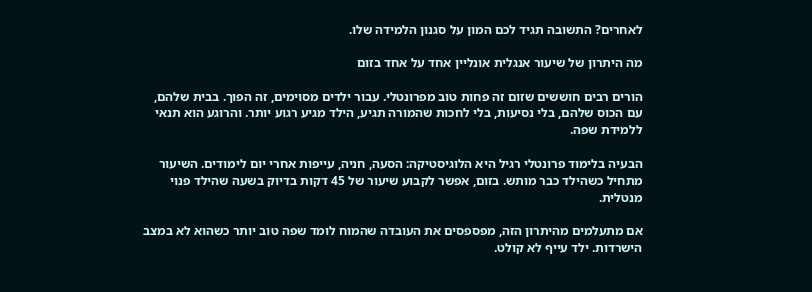לאחרים? התשובה תגיד לכם המון על סגנון הלמידה שלו.

מה היתרון של שיעור אנגלית אונליין אחד על אחד בזום

הורים רבים חוששים שזום זה פחות טוב מפרונטלי. עבור ילדים מסוימים, זה הפוך. בבית שלהם, עם הכוס שלהם, בלי נסיעות, בלי לחכות שהמורה תגיע, הילד מגיע רגוע יותר. והרוגע הוא תנאי ללמידת שפה.

הבעיה בלימוד פרונטלי רגיל היא הלוגיסטיקה: הסעה, חניה, עייפות אחרי יום לימודים. השיעור מתחיל כשהילד כבר מותש. בזום, אפשר לקבוע שיעור של 45 דקות בדיוק בשעה שהילד פנוי מנטלית.

אם מתעלמים מהיתרון הזה, מפספסים את העובדה שהמוח לומד שפה טוב יותר כשהוא לא במצב הישרדות. ילד עייף לא קולט.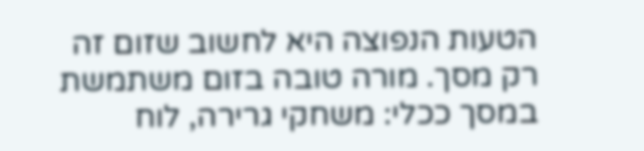הטעות הנפוצה היא לחשוב שזום זה רק מסך. מורה טובה בזום משתמשת במסך ככלי: משחקי גרירה, לוח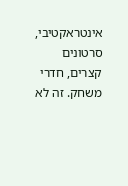אינטראקטיבי, סרטונים קצרים, חדרי משחק. זה לא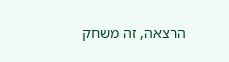הרצאה, זה משחק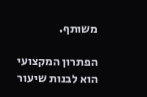משותף.

הפתרון המקצועי הוא לבנות שיעור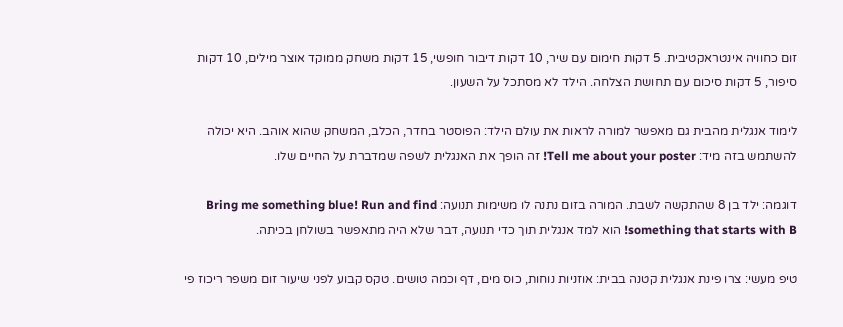זום כחוויה אינטראקטיבית. 5 דקות חימום עם שיר, 10 דקות דיבור חופשי, 15 דקות משחק ממוקד אוצר מילים, 10 דקות סיפור, 5 דקות סיכום עם תחושת הצלחה. הילד לא מסתכל על השעון.

לימוד אנגלית מהבית גם מאפשר למורה לראות את עולם הילד: הפוסטר בחדר, הכלב, המשחק שהוא אוהב. היא יכולה להשתמש בזה מיד: Tell me about your poster! זה הופך את האנגלית לשפה שמדברת על החיים שלו.

דוגמה: ילד בן 8 שהתקשה לשבת. המורה בזום נתנה לו משימות תנועה: Bring me something blue! Run and find something that starts with B! הוא למד אנגלית תוך כדי תנועה, דבר שלא היה מתאפשר בשולחן בכיתה.

טיפ מעשי: צרו פינת אנגלית קטנה בבית: אוזניות נוחות, כוס מים, דף וכמה טושים. טקס קבוע לפני שיעור זום משפר ריכוז פי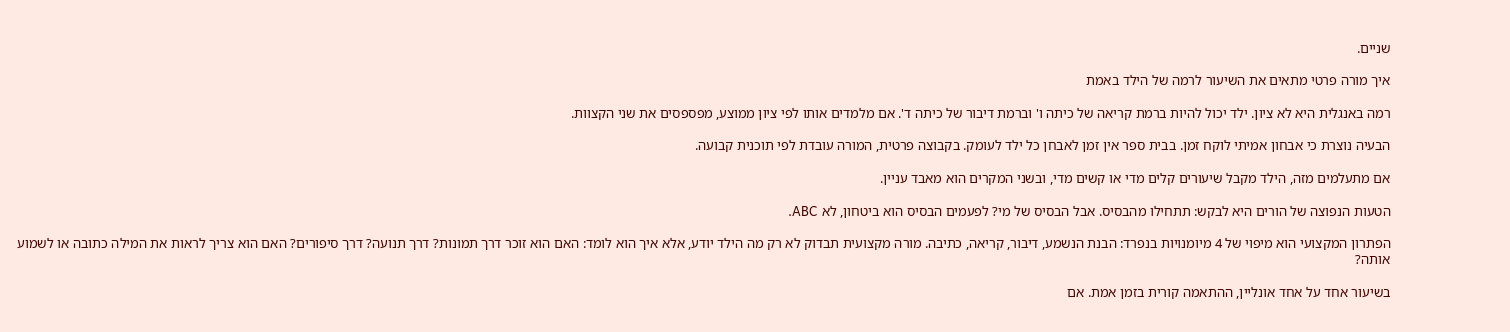שניים.

איך מורה פרטי מתאים את השיעור לרמה של הילד באמת

רמה באנגלית היא לא ציון. ילד יכול להיות ברמת קריאה של כיתה ו' וברמת דיבור של כיתה ד'. אם מלמדים אותו לפי ציון ממוצע, מפספסים את שני הקצוות.

הבעיה נוצרת כי אבחון אמיתי לוקח זמן. בבית ספר אין זמן לאבחן כל ילד לעומק. בקבוצה פרטית, המורה עובדת לפי תוכנית קבועה.

אם מתעלמים מזה, הילד מקבל שיעורים קלים מדי או קשים מדי, ובשני המקרים הוא מאבד עניין.

הטעות הנפוצה של הורים היא לבקש: תתחילו מהבסיס. אבל הבסיס של מי? לפעמים הבסיס הוא ביטחון, לא ABC.

הפתרון המקצועי הוא מיפוי של 4 מיומנויות בנפרד: הבנת הנשמע, דיבור, קריאה, כתיבה. מורה מקצועית תבדוק לא רק מה הילד יודע, אלא איך הוא לומד: האם הוא זוכר דרך תמונות? דרך תנועה? דרך סיפורים? האם הוא צריך לראות את המילה כתובה או לשמוע אותה?

בשיעור אחד על אחד אונליין, ההתאמה קורית בזמן אמת. אם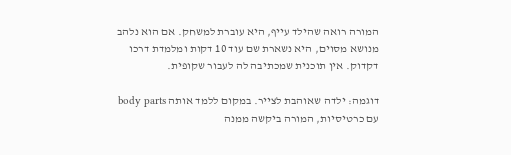המורה רואה שהילד עייף, היא עוברת למשחק. אם הוא נלהב מנושא מסוים, היא נשארת שם עוד 10 דקות ומלמדת דרכו דקדוק. אין תוכנית שמכתיבה לה לעבור שקופית.

דוגמה: ילדה שאוהבת לצייר. במקום ללמד אותה body parts עם כרטיסיות, המורה ביקשה ממנה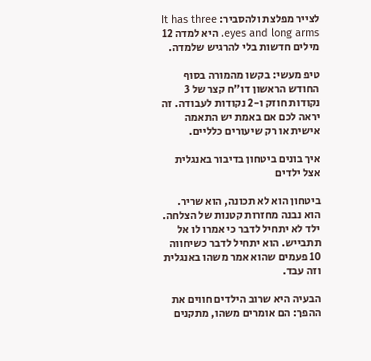לצייר מפלצת ולהסביר: It has three eyes and long arms. היא למדה 12 מילים חדשות בלי להרגיש שלמדה.

טיפ מעשי: בקשו מהמורה בסוף החודש הראשון דו"ח קצר של 3 נקודות חוזק ו-2 נקודות לעבודה. זה יראה לכם אם באמת יש התאמה אישית או רק שיעורים כלליים.

איך בונים ביטחון בדיבור באנגלית אצל ילדים

ביטחון הוא לא תכונה, הוא שריר. הוא נבנה מחזרות קטנות של הצלחה. ילד לא יתחיל לדבר כי אמרו לו אל תתבייש. הוא יתחיל לדבר כשיחווה 10 פעמים שהוא אמר משהו באנגלית וזה עבד.

הבעיה היא שרוב הילדים חווים את ההפך: הם אומרים משהו, מתקנים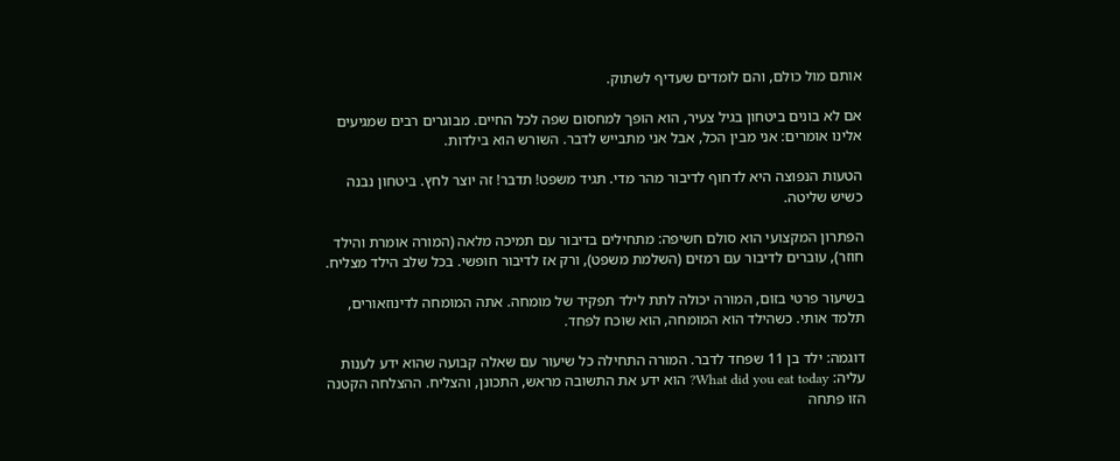אותם מול כולם, והם לומדים שעדיף לשתוק.

אם לא בונים ביטחון בגיל צעיר, הוא הופך למחסום שפה לכל החיים. מבוגרים רבים שמגיעים אלינו אומרים: אני מבין הכל, אבל אני מתבייש לדבר. השורש הוא בילדות.

הטעות הנפוצה היא לדחוף לדיבור מהר מדי. תגיד משפט! תדבר! זה יוצר לחץ. ביטחון נבנה כשיש שליטה.

הפתרון המקצועי הוא סולם חשיפה: מתחילים בדיבור עם תמיכה מלאה (המורה אומרת והילד חוזר), עוברים לדיבור עם רמזים (השלמת משפט), ורק אז לדיבור חופשי. בכל שלב הילד מצליח.

בשיעור פרטי בזום, המורה יכולה לתת לילד תפקיד של מומחה. אתה המומחה לדינוזאורים, תלמד אותי. כשהילד הוא המומחה, הוא שוכח לפחד.

דוגמה: ילד בן 11 שפחד לדבר. המורה התחילה כל שיעור עם שאלה קבועה שהוא ידע לענות עליה: What did you eat today? הוא ידע את התשובה מראש, התכונן, והצליח. ההצלחה הקטנה הזו פתחה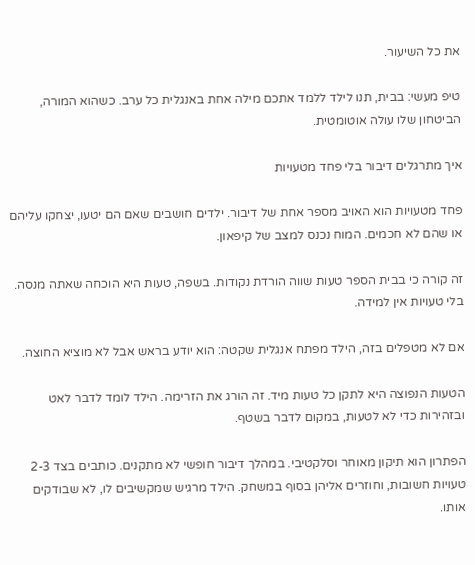את כל השיעור.

טיפ מעשי: בבית, תנו לילד ללמד אתכם מילה אחת באנגלית כל ערב. כשהוא המורה, הביטחון שלו עולה אוטומטית.

איך מתרגלים דיבור בלי פחד מטעויות

פחד מטעויות הוא האויב מספר אחת של דיבור. ילדים חושבים שאם הם יטעו, יצחקו עליהם או שהם לא חכמים. המוח נכנס למצב של קיפאון.

זה קורה כי בבית הספר טעות שווה הורדת נקודות. בשפה, טעות היא הוכחה שאתה מנסה. בלי טעויות אין למידה.

אם לא מטפלים בזה, הילד מפתח אנגלית שקטה: הוא יודע בראש אבל לא מוציא החוצה.

הטעות הנפוצה היא לתקן כל טעות מיד. זה הורג את הזרימה. הילד לומד לדבר לאט ובזהירות כדי לא לטעות, במקום לדבר בשטף.

הפתרון הוא תיקון מאוחר וסלקטיבי. במהלך דיבור חופשי לא מתקנים. כותבים בצד 2-3 טעויות חשובות, וחוזרים אליהן בסוף במשחק. הילד מרגיש שמקשיבים לו, לא שבודקים אותו.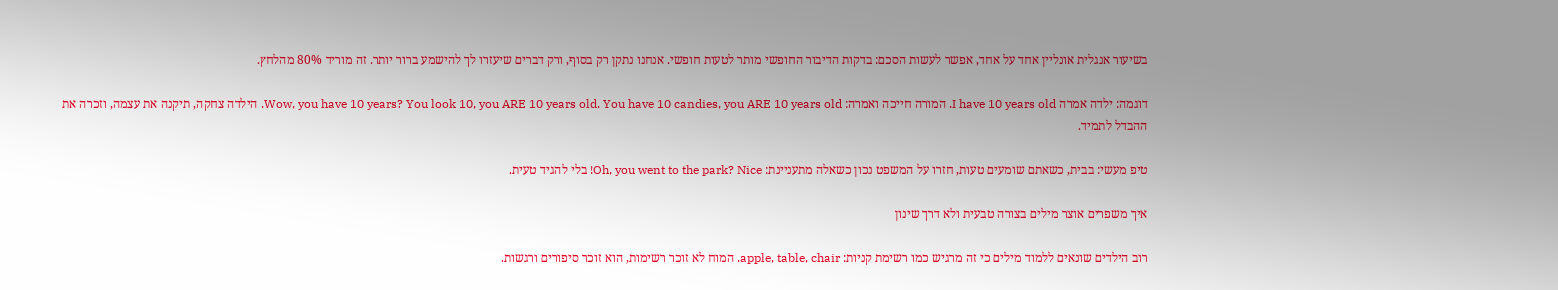בשיעור אנגלית אונליין אחד על אחד, אפשר לעשות הסכם: בדקות הדיבור החופשי מותר לטעות חופשי. אנחנו נתקן רק בסוף, ורק דברים שיעזרו לך להישמע ברור יותר. זה מוריד 80% מהלחץ.

דוגמה: ילדה אמרה I have 10 years old. המורה חייכה ואמרה: Wow, you have 10 years? You look 10, you ARE 10 years old. You have 10 candies, you ARE 10 years old. הילדה צחקה, תיקנה את עצמה, וזכרה את ההבדל לתמיד.

טיפ מעשי: בבית, כשאתם שומעים טעות, חזרו על המשפט נכון כשאלה מתעניינת: Oh, you went to the park? Nice! בלי להגיד טעית.

איך משפרים אוצר מילים בצורה טבעית ולא דרך שינון

רוב הילדים שונאים ללמוד מילים כי זה מרגיש כמו רשימת קניות: apple, table, chair. המוח לא זוכר רשימות, הוא זוכר סיפורים ורגשות.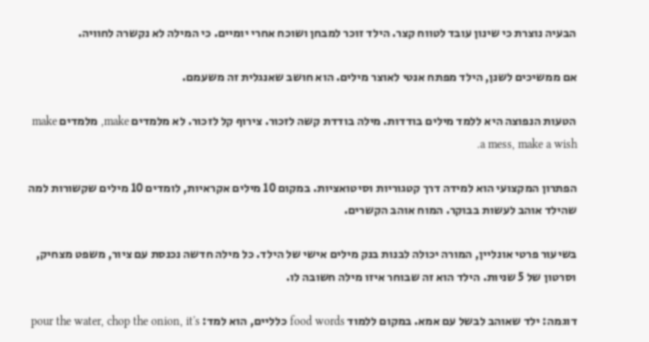הבעיה נוצרת כי שינון עובד לטווח קצר. הילד זוכר למבחן ושוכח אחרי יומיים. כי המילה לא נקשרה לחוויה.

אם ממשיכים לשנן, הילד מפתח אנטי לאוצר מילים. הוא חושב שאנגלית זה משעמם.

הטעות הנפוצה היא ללמד מילים בודדות. מילה בודדת קשה לזכור. צירוף קל לזכור. לא מלמדים make, מלמדים make a mess, make a wish.

הפתרון המקצועי הוא למידה דרך קטגוריות וסיטואציות. במקום 10 מילים אקראיות, לומדים 10 מילים שקשורות למה שהילד אוהב לעשות בבוקר. המוח אוהב הקשרים.

בשיעור פרטי אונליין, המורה יכולה לבנות בנק מילים אישי של הילד. כל מילה חדשה נכנסת עם ציור, משפט מצחיק, וסרטון של 5 שניות. הילד הוא זה שבוחר איזו מילה חשובה לו.

דוגמה: ילד שאוהב לבשל עם אמא. במקום ללמוד food words כלליים, הוא למד: pour the water, chop the onion, it's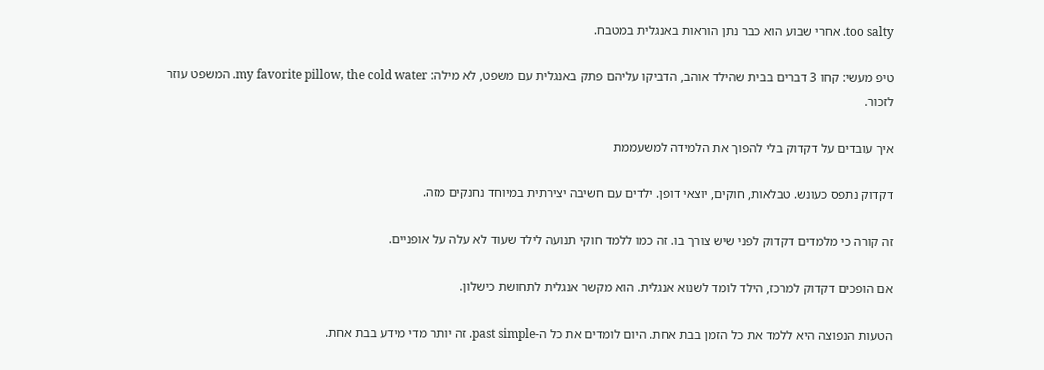too salty. אחרי שבוע הוא כבר נתן הוראות באנגלית במטבח.

טיפ מעשי: קחו 3 דברים בבית שהילד אוהב, הדביקו עליהם פתק באנגלית עם משפט, לא מילה: my favorite pillow, the cold water. המשפט עוזר לזכור.

איך עובדים על דקדוק בלי להפוך את הלמידה למשעממת

דקדוק נתפס כעונש. טבלאות, חוקים, יוצאי דופן. ילדים עם חשיבה יצירתית במיוחד נחנקים מזה.

זה קורה כי מלמדים דקדוק לפני שיש צורך בו. זה כמו ללמד חוקי תנועה לילד שעוד לא עלה על אופניים.

אם הופכים דקדוק למרכז, הילד לומד לשנוא אנגלית. הוא מקשר אנגלית לתחושת כישלון.

הטעות הנפוצה היא ללמד את כל הזמן בבת אחת. היום לומדים את כל ה-past simple. זה יותר מדי מידע בבת אחת.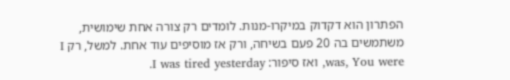הפתרון הוא דקדוק במיקרו-מנות. לומדים רק צורה אחת שימושית, משתמשים בה 20 פעם בשיחה, ורק אז מוסיפים עוד אחת. למשל, רק I was, You were, ואז סיפור: I was tired yesterday.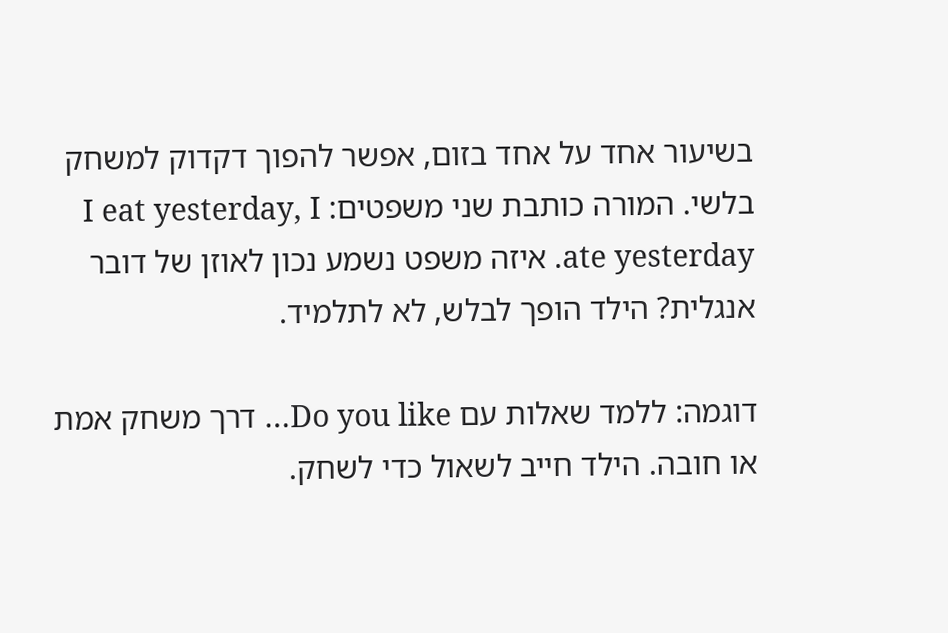בשיעור אחד על אחד בזום, אפשר להפוך דקדוק למשחק בלשי. המורה כותבת שני משפטים: I eat yesterday, I ate yesterday. איזה משפט נשמע נכון לאוזן של דובר אנגלית? הילד הופך לבלש, לא לתלמיד.

דוגמה: ללמד שאלות עם Do you like… דרך משחק אמת או חובה. הילד חייב לשאול כדי לשחק.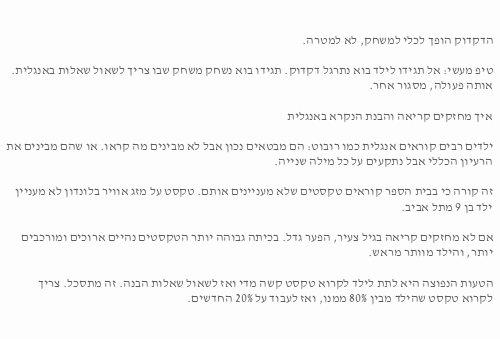הדקדוק הופך לכלי למשחק, לא למטרה.

טיפ מעשי: אל תגידו לילד בוא נתרגל דקדוק. תגידו בוא נשחק משחק שבו צריך לשאול שאלות באנגלית. אותה פעולה, מסגור אחר.

איך מחזקים קריאה והבנת הנקרא באנגלית

ילדים רבים קוראים אנגלית כמו רובוט: הם מבטאים נכון אבל לא מבינים מה קראו. או שהם מבינים את הרעיון הכללי אבל נתקעים על כל מילה שנייה.

זה קורה כי בבית הספר קוראים טקסטים שלא מעניינים אותם. טקסט על מזג אוויר בלונדון לא מעניין ילד בן 9 מתל אביב.

אם לא מחזקים קריאה בגיל צעיר, הפער גדל. בכיתה גבוהה יותר הטקסטים נהיים ארוכים ומורכבים יותר, והילד מוותר מראש.

הטעות הנפוצה היא לתת לילד לקרוא טקסט קשה מדי ואז לשאול שאלות הבנה. זה מתסכל. צריך לקרוא טקסט שהילד מבין 80% ממנו, ואז לעבוד על 20% החדשים.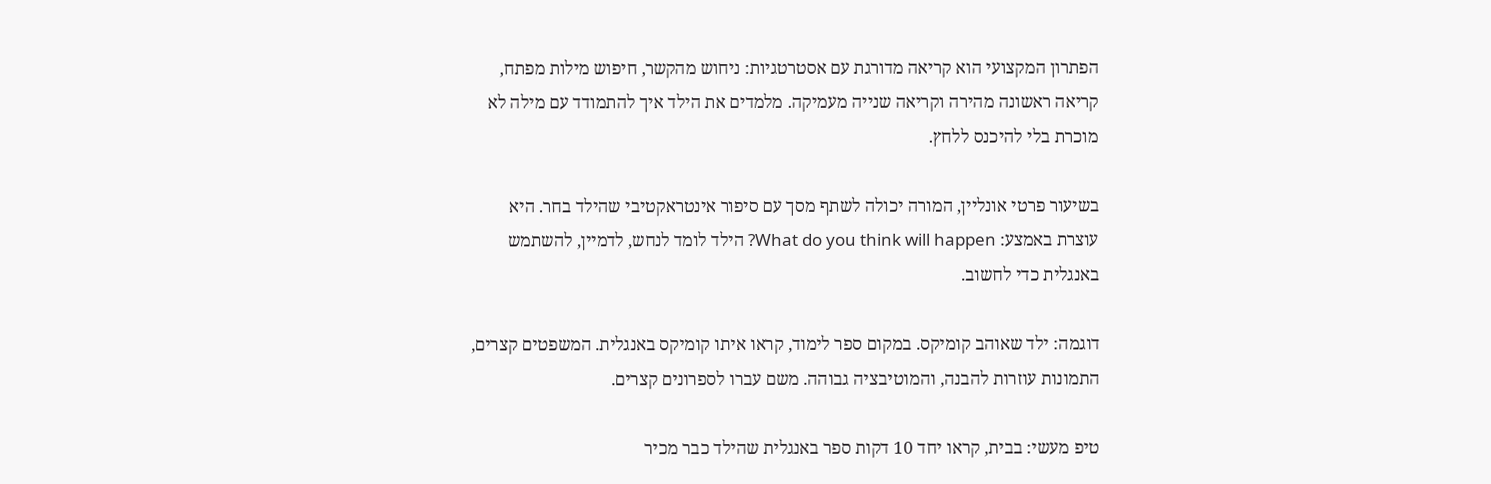הפתרון המקצועי הוא קריאה מדורגת עם אסטרטגיות: ניחוש מהקשר, חיפוש מילות מפתח, קריאה ראשונה מהירה וקריאה שנייה מעמיקה. מלמדים את הילד איך להתמודד עם מילה לא מוכרת בלי להיכנס ללחץ.

בשיעור פרטי אונליין, המורה יכולה לשתף מסך עם סיפור אינטראקטיבי שהילד בחר. היא עוצרת באמצע: What do you think will happen? הילד לומד לנחש, לדמיין, להשתמש באנגלית כדי לחשוב.

דוגמה: ילד שאוהב קומיקס. במקום ספר לימוד, קראו איתו קומיקס באנגלית. המשפטים קצרים, התמונות עוזרות להבנה, והמוטיבציה גבוהה. משם עברו לספרונים קצרים.

טיפ מעשי: בבית, קראו יחד 10 דקות ספר באנגלית שהילד כבר מכיר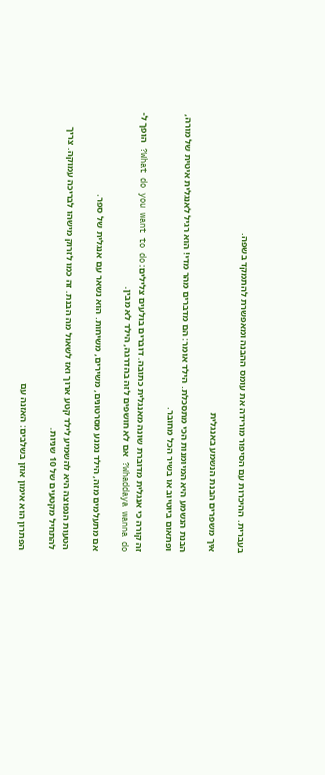בעברית. ההיכרות עם הסיפור מורידה את עומס ההבנה ומאפשרת להתמקד בשפה.

איך משפרים הבנת הנשמע באנגלית

הבנת הנשמע היא המיומנות הכי מתסכלת. הילד אומר: הם מדברים מהר מדי! הוא רגיל לאנגלית איטית של מורה, ופתאום ביוטיוב או בשיר הכל מחובר.

זה קורה כי אנגלית מדוברת שונה מאנגלית כתובה. דוברים בולעים צלילים: What do you want to do? הופך ל- Whaddaya wanna do? אם לא חושפים לזה בהדרגה, הילד לא מבין.

אם מתעלמים מזה, הילד נמנע מסרטונים, משירים, משיחות. הוא נשאר עם אנגלית של ספר.

הטעות הנפוצה היא להשמיע לילד קטע ארוך ואז לשאול מה הבנת. זה כמו לזרוק מישהו לבריכה עמוקה. צריך להתחיל מקטעים של 10 שניות.

הפתרון הוא אימון אוזן בשלבים: האזנה עם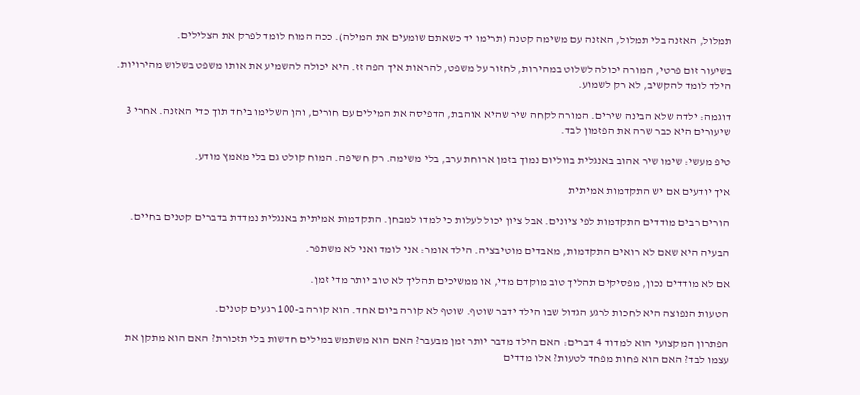תמלול, האזנה בלי תמלול, האזנה עם משימה קטנה (תרימו יד כשאתם שומעים את המילה). ככה המוח לומד לפרק את הצלילים.

בשיעור זום פרטי, המורה יכולה לשלוט במהירות, לחזור על משפט, להראות איך הפה זז. היא יכולה להשמיע את אותו משפט בשלוש מהירויות. הילד לומד להקשיב, לא רק לשמוע.

דוגמה: ילדה שלא הבינה שירים. המורה לקחה שיר שהיא אוהבת, הדפיסה את המילים עם חורים, והן השלימו ביחד תוך כדי האזנה. אחרי 3 שיעורים היא כבר שרה את הפזמון לבד.

טיפ מעשי: שימו שיר אהוב באנגלית בווליום נמוך בזמן ארוחת ערב, בלי משימה. רק חשיפה. המוח קולט גם בלי מאמץ מודע.

איך יודעים אם יש התקדמות אמיתית

הורים רבים מודדים התקדמות לפי ציונים. אבל ציון יכול לעלות כי למדו למבחן. התקדמות אמיתית באנגלית נמדדת בדברים קטנים בחיים.

הבעיה היא שאם לא רואים התקדמות, מאבדים מוטיבציה. הילד אומר: אני לומד ואני לא משתפר.

אם לא מודדים נכון, מפסיקים תהליך טוב מוקדם מדי, או ממשיכים תהליך לא טוב יותר מדי זמן.

הטעות הנפוצה היא לחכות לרגע הגדול שבו הילד ידבר שוטף. שוטף לא קורה ביום אחד. הוא קורה ב-100 רגעים קטנים.

הפתרון המקצועי הוא למדוד 4 דברים: האם הילד מדבר יותר זמן מבעבר? האם הוא משתמש במילים חדשות בלי תזכורת? האם הוא מתקן את עצמו לבד? האם הוא פחות מפחד לטעות? אלו מדדים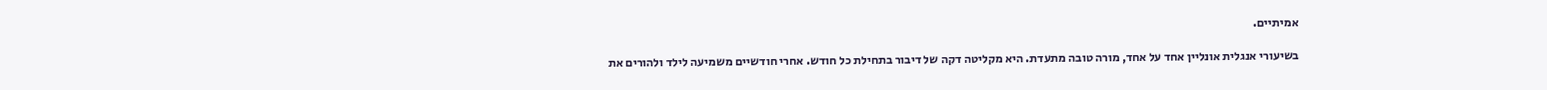אמיתיים.

בשיעורי אנגלית אונליין אחד על אחד, מורה טובה מתעדת. היא מקליטה דקה של דיבור בתחילת כל חודש. אחרי חודשיים משמיעה לילד ולהורים את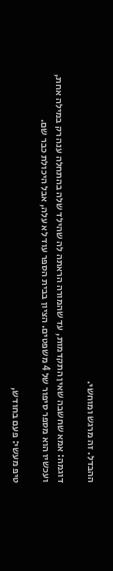ההבדל. זה מרגש ומוחשי.

דוגמה: אמא שחשבה שאין התקדמות, עד שהמורה הראתה לה שהילד שלה בהתחלה ענה רק במילה אחת, ועכשיו הוא מספר סיפור של 4 משפטים. הציון בבית הספר עוד לא עלה, אבל היכולת כבר שם.

טיפ מעשי: פעם בחודש,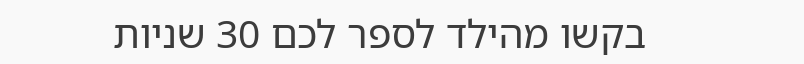בקשו מהילד לספר לכם 30 שניות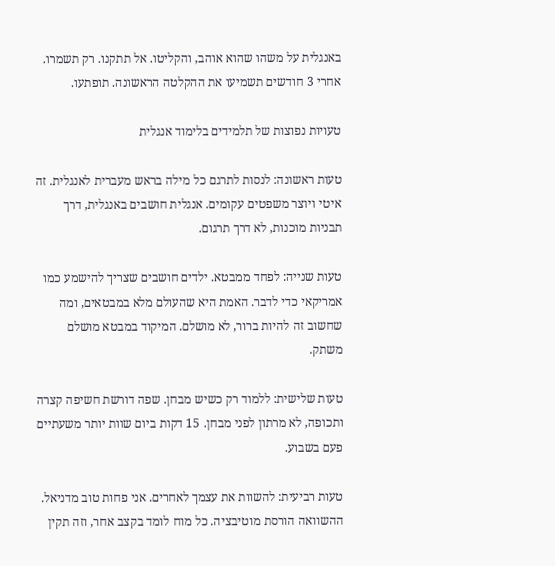באנגלית על משהו שהוא אוהב, והקליטו. אל תתקנו. רק תשמרו. אחרי 3 חודשים תשמיעו את ההקלטה הראשונה. תופתעו.

טעויות נפוצות של תלמידים בלימוד אנגלית

טעות ראשונה: לנסות לתרגם כל מילה בראש מעברית לאנגלית. זה איטי ויוצר משפטים עקומים. אנגלית חושבים באנגלית, דרך תבניות מוכנות, לא דרך תרגום.

טעות שנייה: לפחד ממבטא. ילדים חושבים שצריך להישמע כמו אמריקאי כדי לדבר. האמת היא שהעולם מלא במבטאים, ומה שחשוב זה להיות ברור, לא מושלם. המיקוד במבטא מושלם משתק.

טעות שלישית: ללמוד רק כשיש מבחן. שפה דורשת חשיפה קצרה ותכופה, לא מרתון לפני מבחן. 15 דקות ביום שוות יותר משעתיים פעם בשבוע.

טעות רביעית: להשוות את עצמך לאחרים. אני פחות טוב מדניאל. ההשוואה הורסת מוטיבציה. כל מוח לומד בקצב אחר, וזה תקין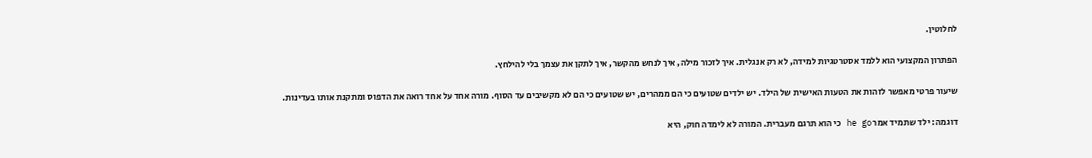לחלוטין.

הפתרון המקצועי הוא ללמד אסטרטגיות למידה, לא רק אנגלית. איך לזכור מילה, איך לנחש מהקשר, איך לתקן את עצמך בלי להילחץ.

שיעור פרטי מאפשר לזהות את הטעות האישית של הילד. יש ילדים שטועים כי הם ממהרים, יש שטועים כי הם לא מקשיבים עד הסוף. מורה אחד על אחד רואה את הדפוס ומתקנת אותו בעדינות.

דוגמה: ילד שתמיד אמר he go כי הוא תרגם מעברית. המורה לא לימדה חוק, היא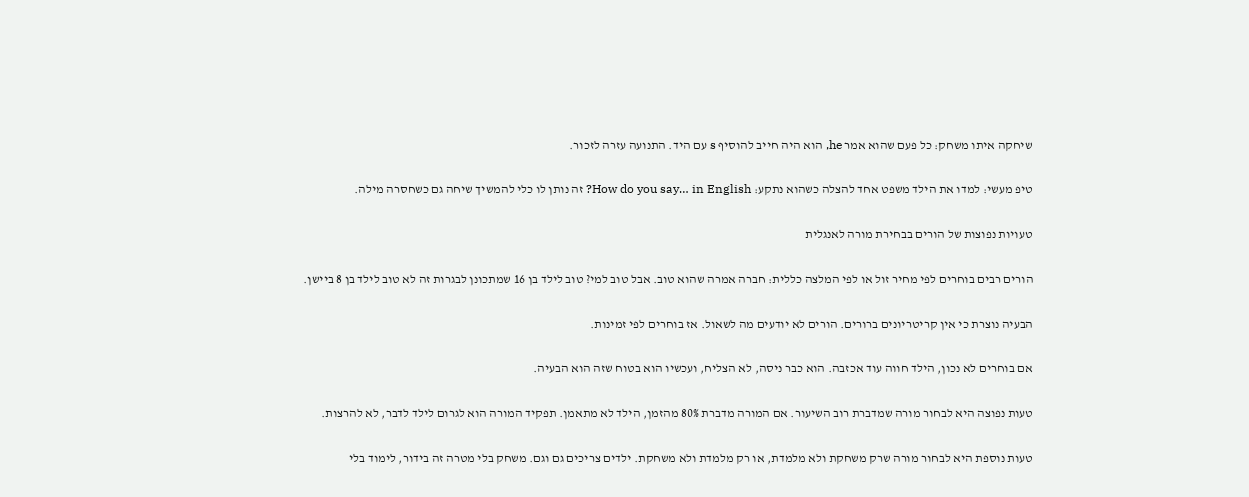שיחקה איתו משחק: כל פעם שהוא אמר he, הוא היה חייב להוסיף s עם היד. התנועה עזרה לזכור.

טיפ מעשי: למדו את הילד משפט אחד להצלה כשהוא נתקע: How do you say… in English? זה נותן לו כלי להמשיך שיחה גם כשחסרה מילה.

טעויות נפוצות של הורים בבחירת מורה לאנגלית

הורים רבים בוחרים לפי מחיר זול או לפי המלצה כללית: חברה אמרה שהוא טוב. אבל טוב למי? טוב לילד בן 16 שמתכונן לבגרות זה לא טוב לילד בן 8 ביישן.

הבעיה נוצרת כי אין קריטריונים ברורים. הורים לא יודעים מה לשאול. אז בוחרים לפי זמינות.

אם בוחרים לא נכון, הילד חווה עוד אכזבה. הוא כבר ניסה, לא הצליח, ועכשיו הוא בטוח שזה הוא הבעיה.

טעות נפוצה היא לבחור מורה שמדברת רוב השיעור. אם המורה מדברת 80% מהזמן, הילד לא מתאמן. תפקיד המורה הוא לגרום לילד לדבר, לא להרצות.

טעות נוספת היא לבחור מורה שרק משחקת ולא מלמדת, או רק מלמדת ולא משחקת. ילדים צריכים גם וגם. משחק בלי מטרה זה בידור, לימוד בלי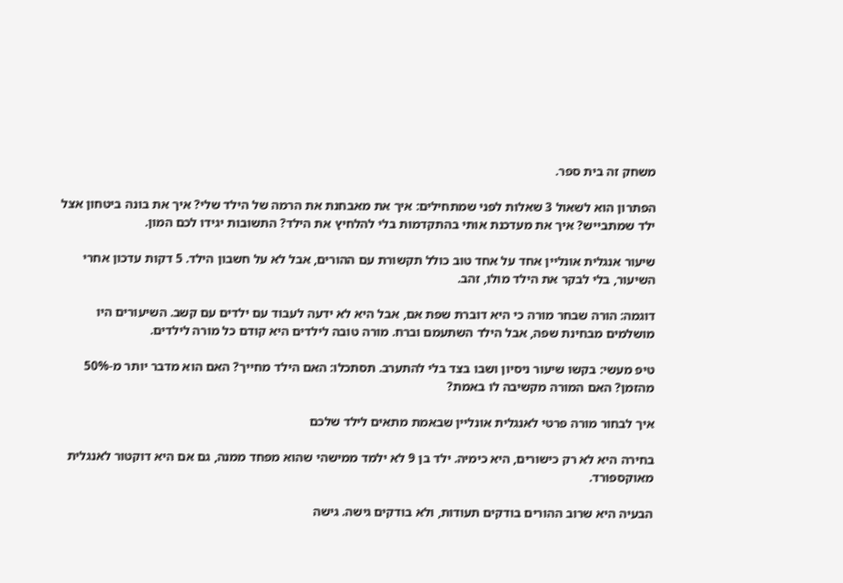משחק זה בית ספר.

הפתרון הוא לשאול 3 שאלות לפני שמתחילים: איך את מאבחנת את הרמה של הילד שלי? איך את בונה ביטחון אצל ילד שמתבייש? איך את מעדכנת אותי בהתקדמות בלי להלחיץ את הילד? התשובות יגידו לכם המון.

שיעור אנגלית אונליין אחד על אחד טוב כולל תקשורת עם ההורים, אבל לא על חשבון הילד. 5 דקות עדכון אחרי השיעור, בלי לבקר את הילד מולו, זהב.

דוגמה: הורה שבחר מורה כי היא דוברת שפת אם, אבל היא לא ידעה לעבוד עם ילדים עם קשב. השיעורים היו מושלמים מבחינת שפה, אבל הילד השתעמם וברח. מורה טובה לילדים היא קודם כל מורה לילדים.

טיפ מעשי: בקשו שיעור ניסיון ושבו בצד בלי להתערב. תסתכלו: האם הילד מחייך? האם הוא מדבר יותר מ-50% מהזמן? האם המורה מקשיבה לו באמת?

איך לבחור מורה פרטי לאנגלית אונליין שבאמת מתאים לילד שלכם

בחירה היא לא רק כישורים, היא כימיה. ילד בן 9 לא ילמד ממישהי שהוא מפחד ממנה, גם אם היא דוקטור לאנגלית מאוקספורד.

הבעיה היא שרוב ההורים בודקים תעודות, ולא בודקים גישה. גישה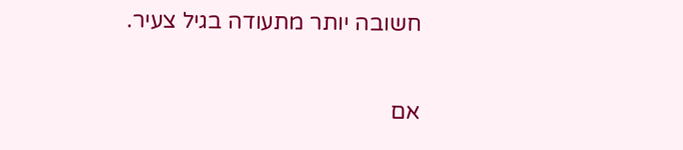חשובה יותר מתעודה בגיל צעיר.

אם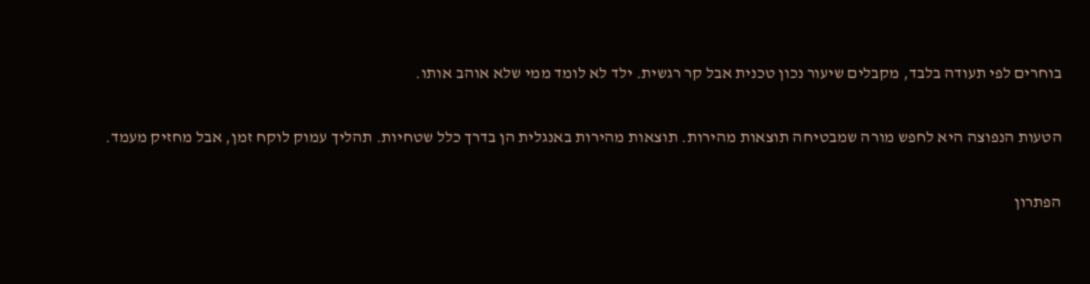בוחרים לפי תעודה בלבד, מקבלים שיעור נכון טכנית אבל קר רגשית. ילד לא לומד ממי שלא אוהב אותו.

הטעות הנפוצה היא לחפש מורה שמבטיחה תוצאות מהירות. תוצאות מהירות באנגלית הן בדרך כלל שטחיות. תהליך עמוק לוקח זמן, אבל מחזיק מעמד.

הפתרון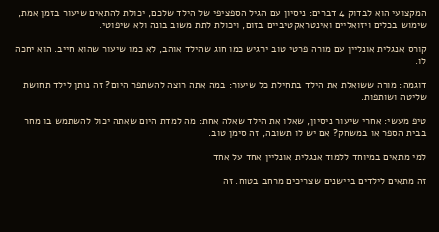המקצועי הוא לבדוק 4 דברים: ניסיון עם הגיל הספציפי של הילד שלכם, יכולת להתאים שיעור בזמן אמת, שימוש בכלים ויזואליים ואינטראקטיביים בזום, ויכולת לתת משוב בונה ולא שיפוטי.

קורס אנגלית אונליין עם מורה פרטי טוב ירגיש כמו חוג שהילד אוהב, לא כמו שיעור שהוא חייב. הוא יחכה לו.

דוגמה: מורה ששואלת את הילד בתחילת כל שיעור: במה אתה רוצה להשתפר היום? זה נותן לילד תחושת שליטה ושותפות.

טיפ מעשי: אחרי שיעור ניסיון, שאלו את הילד שאלה אחת: מה למדת היום שאתה יכול להשתמש בו מחר בבית הספר או במשחק? אם יש לו תשובה, זה סימן טוב.

למי מתאים במיוחד ללמוד אנגלית אונליין אחד על אחד

זה מתאים לילדים ביישנים שצריכים מרחב בטוח. זה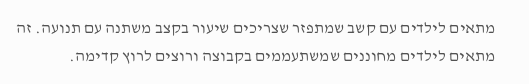מתאים לילדים עם קשב שמתפזר שצריכים שיעור בקצב משתנה עם תנועה. זה מתאים לילדים מחוננים שמשתעממים בקבוצה ורוצים לרוץ קדימה.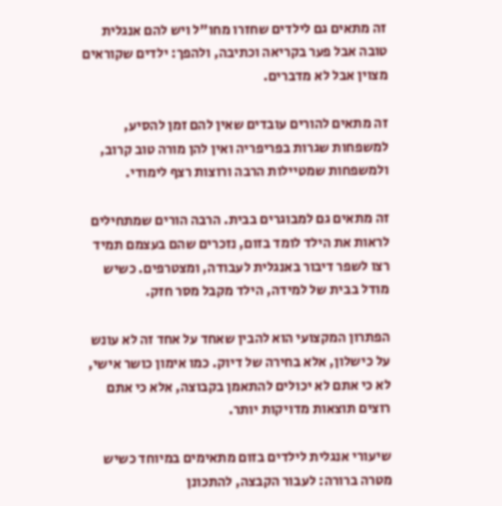זה מתאים גם לילדים שחזרו מחו"ל ויש להם אנגלית טובה אבל פער בקריאה וכתיבה, ולהפך: ילדים שקוראים מצוין אבל לא מדברים.

זה מתאים להורים עובדים שאין להם זמן להסיע, למשפחות שגרות בפריפריה ואין להן מורה טוב קרוב, ולמשפחות שמטיילות הרבה ורוצות רצף לימודי.

זה מתאים גם למבוגרים בבית. הרבה הורים שמתחילים לראות את הילד לומד בזום, נזכרים שהם בעצמם תמיד רצו לשפר דיבור באנגלית לעבודה, ומצטרפים. כשיש מודל בבית של למידה, הילד מקבל מסר חזק.

הפתרון המקצועי הוא להבין שאחד על אחד זה לא עונש על כישלון, אלא בחירה של דיוק. כמו אימון כושר אישי, לא כי אתם לא יכולים להתאמן בקבוצה, אלא כי אתם רוצים תוצאות מדויקות יותר.

שיעורי אנגלית לילדים בזום מתאימים במיוחד כשיש מטרה ברורה: לעבור הקבצה, להתכונן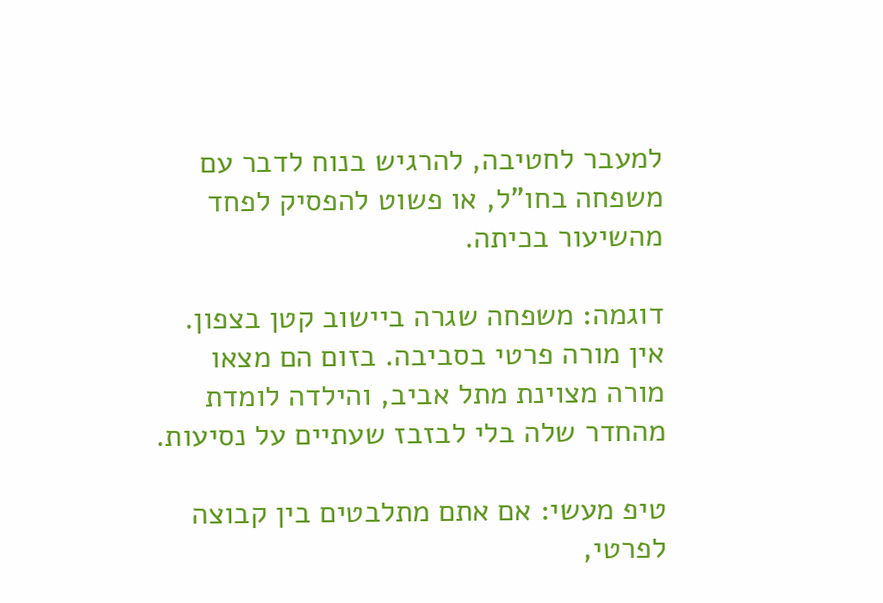למעבר לחטיבה, להרגיש בנוח לדבר עם משפחה בחו"ל, או פשוט להפסיק לפחד מהשיעור בכיתה.

דוגמה: משפחה שגרה ביישוב קטן בצפון. אין מורה פרטי בסביבה. בזום הם מצאו מורה מצוינת מתל אביב, והילדה לומדת מהחדר שלה בלי לבזבז שעתיים על נסיעות.

טיפ מעשי: אם אתם מתלבטים בין קבוצה לפרטי,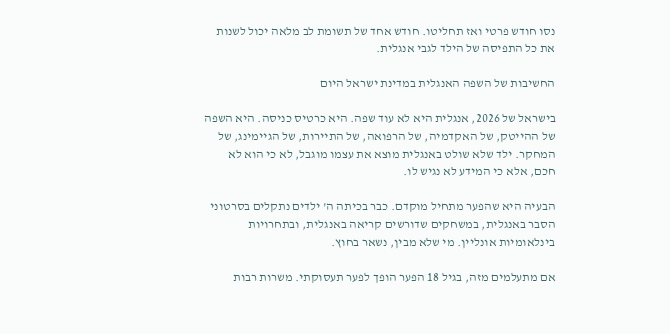נסו חודש פרטי ואז תחליטו. חודש אחד של תשומת לב מלאה יכול לשנות את כל התפיסה של הילד לגבי אנגלית.

החשיבות של השפה האנגלית במדינת ישראל היום

בישראל של 2026, אנגלית היא לא עוד שפה. היא כרטיס כניסה. היא השפה של ההייטק, של האקדמיה, של הרפואה, של התיירות, של הגיימינג, של המחקר. ילד שלא שולט באנגלית מוצא את עצמו מוגבל, לא כי הוא לא חכם, אלא כי המידע לא נגיש לו.

הבעיה היא שהפער מתחיל מוקדם. כבר בכיתה ה' ילדים נתקלים בסרטוני הסבר באנגלית, במשחקים שדורשים קריאה באנגלית, ובתחרויות בינלאומיות אונליין. מי שלא מבין, נשאר בחוץ.

אם מתעלמים מזה, בגיל 18 הפער הופך לפער תעסוקתי. משרות רבות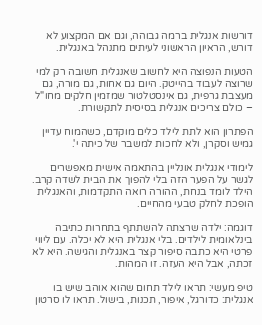דורשות אנגלית ברמה גבוהה, וגם אם המקצוע לא דורש, הראיון הראשוני לעיתים מתנהל באנגלית.

הטעות הנפוצה היא לחשוב שאנגלית חשובה רק למי שרוצה לעבוד בהייטק. היום גם אחות, גם מורה, גם מעצבת גרפית, גם אינסטלטור שמזמין חלקים מחו"ל – כולם צריכים אנגלית בסיסית לתקשורת.

הפתרון הוא לתת לילד כלים מוקדם, כשהמוח עדיין גמיש וסקרן, ולא לחכות למשבר של כיתה י'.

לימודי אנגלית אונליין בהתאמה אישית מאפשרים לגשר על הפער הזה בלי להפוך את הבית לשדה קרב. הילד לומד בנחת, ההורה רואה התקדמות, והאנגלית הופכת לחלק טבעי מהחיים.

דוגמה: ילדה שרצתה להשתתף בתחרות כתיבה בינלאומית לילדים. בלי אנגלית היא לא יכלה. עם ליווי פרטי היא כתבה סיפור קצר באנגלית והגישה. היא לא זכתה, אבל היא העזה. זו המהות.

טיפ מעשי: תראו לילד תחום שהוא אוהב שיש בו אנגלית: כדורגל, איפור, תכנות, בישול. תראו לו סרטון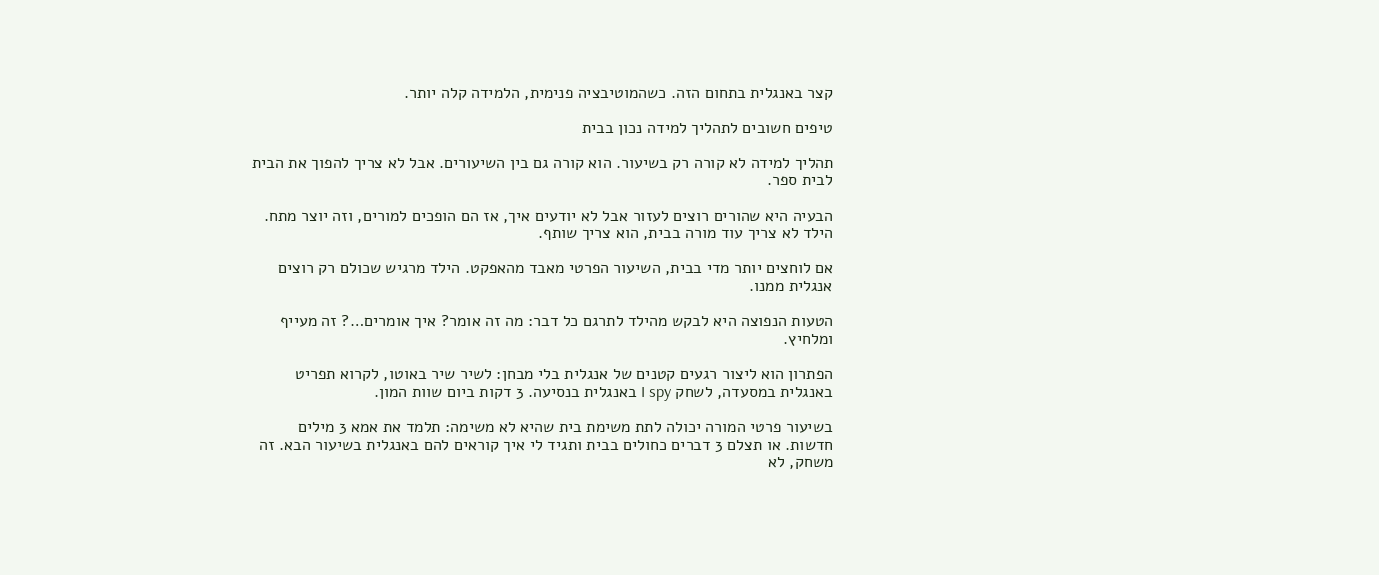קצר באנגלית בתחום הזה. כשהמוטיבציה פנימית, הלמידה קלה יותר.

טיפים חשובים לתהליך למידה נכון בבית

תהליך למידה לא קורה רק בשיעור. הוא קורה גם בין השיעורים. אבל לא צריך להפוך את הבית לבית ספר.

הבעיה היא שהורים רוצים לעזור אבל לא יודעים איך, אז הם הופכים למורים, וזה יוצר מתח. הילד לא צריך עוד מורה בבית, הוא צריך שותף.

אם לוחצים יותר מדי בבית, השיעור הפרטי מאבד מהאפקט. הילד מרגיש שכולם רק רוצים אנגלית ממנו.

הטעות הנפוצה היא לבקש מהילד לתרגם כל דבר: מה זה אומר? איך אומרים…? זה מעייף ומלחיץ.

הפתרון הוא ליצור רגעים קטנים של אנגלית בלי מבחן: לשיר שיר באוטו, לקרוא תפריט באנגלית במסעדה, לשחק I spy באנגלית בנסיעה. 3 דקות ביום שוות המון.

בשיעור פרטי המורה יכולה לתת משימת בית שהיא לא משימה: תלמד את אמא 3 מילים חדשות. או תצלם 3 דברים כחולים בבית ותגיד לי איך קוראים להם באנגלית בשיעור הבא. זה משחק, לא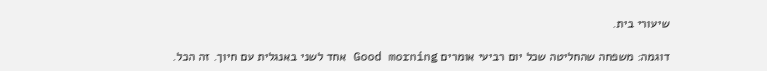שיעורי בית.

דוגמה: משפחה שהחליטה שכל יום רביעי אומרים Good morning אחד לשני באנגלית עם חיוך. זה הכל.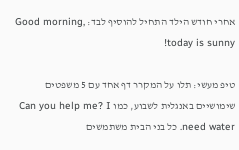אחרי חודש הילד התחיל להוסיף לבד: Good morning, today is sunny!

טיפ מעשי: תלו על המקרר דף אחד עם 5 משפטים שימושיים באנגלית לשבוע, כמו Can you help me? I need water. כל בני הבית משתמשים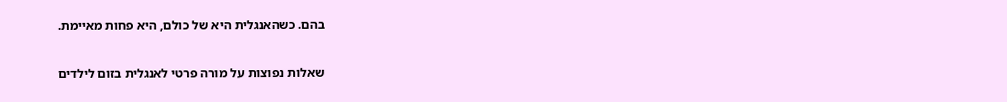בהם. כשהאנגלית היא של כולם, היא פחות מאיימת.

שאלות נפוצות על מורה פרטי לאנגלית בזום לילדים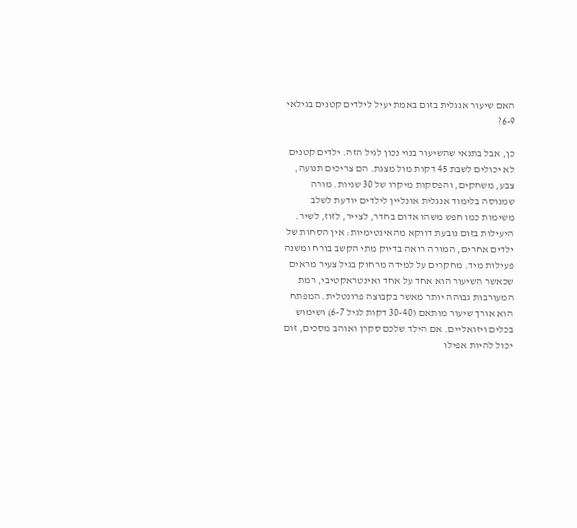האם שיעור אנגלית בזום באמת יעיל לילדים קטנים בגילאי 6-9?

כן, אבל בתנאי שהשיעור בנוי נכון לגיל הזה. ילדים קטנים לא יכולים לשבת 45 דקות מול מצגת. הם צריכים תנועה, צבע, משחקים, והפסקות מיקרו של 30 שניות. מורה שמנוסה בלימוד אנגלית אונליין לילדים יודעת לשלב משימות כמו חפש משהו אדום בחדר, לצייר, לזוז, לשיר. היעילות בזום נובעת דווקא מהאינטימיות: אין הסחות של ילדים אחרים, המורה רואה בדיוק מתי הקשב בורח ומשנה פעילות מיד. מחקרים על למידה מרחוק בגיל צעיר מראים שכאשר השיעור הוא אחד על אחד ואינטראקטיבי, רמת המעורבות גבוהה יותר מאשר בקבוצה פרונטלית. המפתח הוא אורך שיעור מותאם (30-40 דקות לגיל 6-7) ושימוש בכלים ויזואליים. אם הילד שלכם סקרן ואוהב מסכים, זום יכול להיות אפילו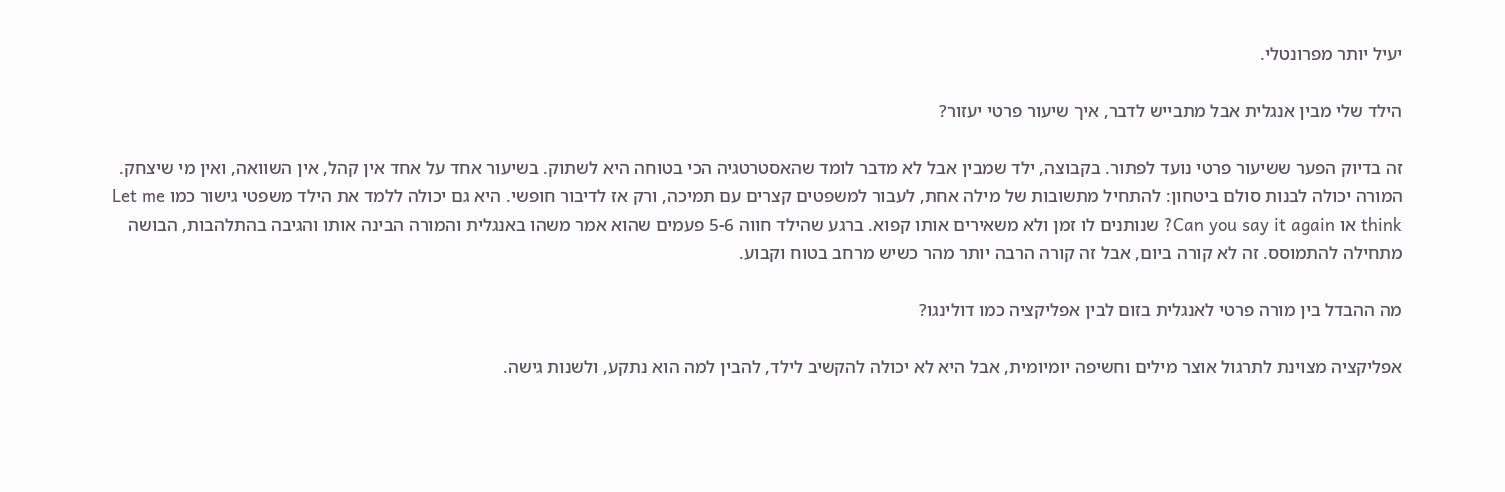יעיל יותר מפרונטלי.

הילד שלי מבין אנגלית אבל מתבייש לדבר, איך שיעור פרטי יעזור?

זה בדיוק הפער ששיעור פרטי נועד לפתור. בקבוצה, ילד שמבין אבל לא מדבר לומד שהאסטרטגיה הכי בטוחה היא לשתוק. בשיעור אחד על אחד אין קהל, אין השוואה, ואין מי שיצחק. המורה יכולה לבנות סולם ביטחון: להתחיל מתשובות של מילה אחת, לעבור למשפטים קצרים עם תמיכה, ורק אז לדיבור חופשי. היא גם יכולה ללמד את הילד משפטי גישור כמו Let me think או Can you say it again? שנותנים לו זמן ולא משאירים אותו קפוא. ברגע שהילד חווה 5-6 פעמים שהוא אמר משהו באנגלית והמורה הבינה אותו והגיבה בהתלהבות, הבושה מתחילה להתמוסס. זה לא קורה ביום, אבל זה קורה הרבה יותר מהר כשיש מרחב בטוח וקבוע.

מה ההבדל בין מורה פרטי לאנגלית בזום לבין אפליקציה כמו דולינגו?

אפליקציה מצוינת לתרגול אוצר מילים וחשיפה יומיומית, אבל היא לא יכולה להקשיב לילד, להבין למה הוא נתקע, ולשנות גישה.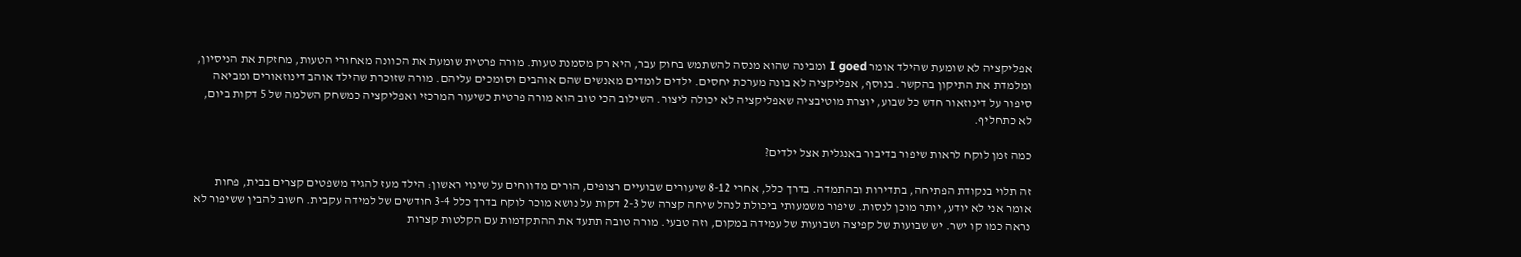אפליקציה לא שומעת שהילד אומר I goed ומבינה שהוא מנסה להשתמש בחוק עבר, היא רק מסמנת טעות. מורה פרטית שומעת את הכוונה מאחורי הטעות, מחזקת את הניסיון, ומלמדת את התיקון בהקשר. בנוסף, אפליקציה לא בונה מערכת יחסים. ילדים לומדים מאנשים שהם אוהבים וסומכים עליהם. מורה שזוכרת שהילד אוהב דינוזאורים ומביאה סיפור על דינוזאור חדש כל שבוע, יוצרת מוטיבציה שאפליקציה לא יכולה ליצור. השילוב הכי טוב הוא מורה פרטית כשיעור המרכזי ואפליקציה כמשחק השלמה של 5 דקות ביום, לא כתחליף.

כמה זמן לוקח לראות שיפור בדיבור באנגלית אצל ילדים?

זה תלוי בנקודת הפתיחה, בתדירות ובהתמדה. בדרך כלל, אחרי 8-12 שיעורים שבועיים רצופים, הורים מדווחים על שינוי ראשון: הילד מעז להגיד משפטים קצרים בבית, פחות אומר אני לא יודע, יותר מוכן לנסות. שיפור משמעותי ביכולת לנהל שיחה קצרה של 2-3 דקות על נושא מוכר לוקח בדרך כלל 3-4 חודשים של למידה עקבית. חשוב להבין ששיפור לא נראה כמו קו ישר. יש שבועות של קפיצה ושבועות של עמידה במקום, וזה טבעי. מורה טובה תתעד את ההתקדמות עם הקלטות קצרות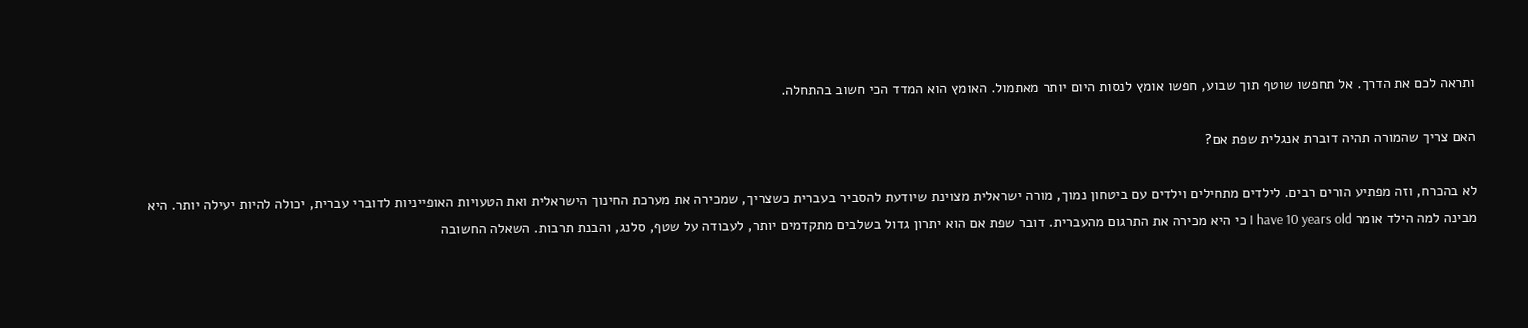ותראה לכם את הדרך. אל תחפשו שוטף תוך שבוע, חפשו אומץ לנסות היום יותר מאתמול. האומץ הוא המדד הכי חשוב בהתחלה.

האם צריך שהמורה תהיה דוברת אנגלית שפת אם?

לא בהכרח, וזה מפתיע הורים רבים. לילדים מתחילים וילדים עם ביטחון נמוך, מורה ישראלית מצוינת שיודעת להסביר בעברית כשצריך, שמכירה את מערכת החינוך הישראלית ואת הטעויות האופייניות לדוברי עברית, יכולה להיות יעילה יותר. היא מבינה למה הילד אומר I have 10 years old כי היא מכירה את התרגום מהעברית. דובר שפת אם הוא יתרון גדול בשלבים מתקדמים יותר, לעבודה על שטף, סלנג, והבנת תרבות. השאלה החשובה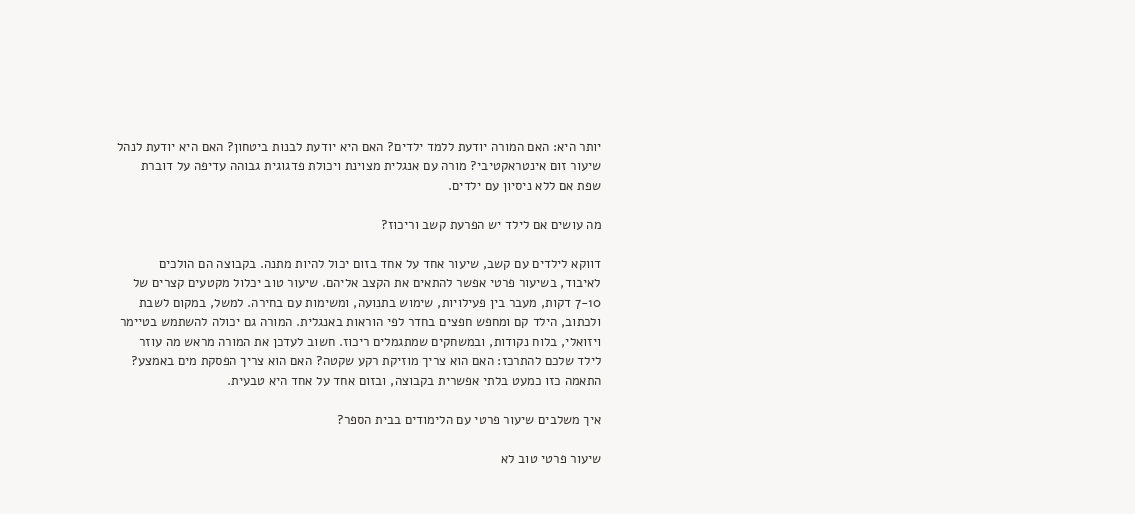יותר היא: האם המורה יודעת ללמד ילדים? האם היא יודעת לבנות ביטחון? האם היא יודעת לנהל שיעור זום אינטראקטיבי? מורה עם אנגלית מצוינת ויכולת פדגוגית גבוהה עדיפה על דוברת שפת אם ללא ניסיון עם ילדים.

מה עושים אם לילד יש הפרעת קשב וריכוז?

דווקא לילדים עם קשב, שיעור אחד על אחד בזום יכול להיות מתנה. בקבוצה הם הולכים לאיבוד, בשיעור פרטי אפשר להתאים את הקצב אליהם. שיעור טוב יכלול מקטעים קצרים של 7-10 דקות, מעבר בין פעילויות, שימוש בתנועה, ומשימות עם בחירה. למשל, במקום לשבת ולכתוב, הילד קם ומחפש חפצים בחדר לפי הוראות באנגלית. המורה גם יכולה להשתמש בטיימר ויזואלי, בלוח נקודות, ובמשחקים שמתגמלים ריכוז. חשוב לעדכן את המורה מראש מה עוזר לילד שלכם להתרכז: האם הוא צריך מוזיקת רקע שקטה? האם הוא צריך הפסקת מים באמצע? התאמה כזו כמעט בלתי אפשרית בקבוצה, ובזום אחד על אחד היא טבעית.

איך משלבים שיעור פרטי עם הלימודים בבית הספר?

שיעור פרטי טוב לא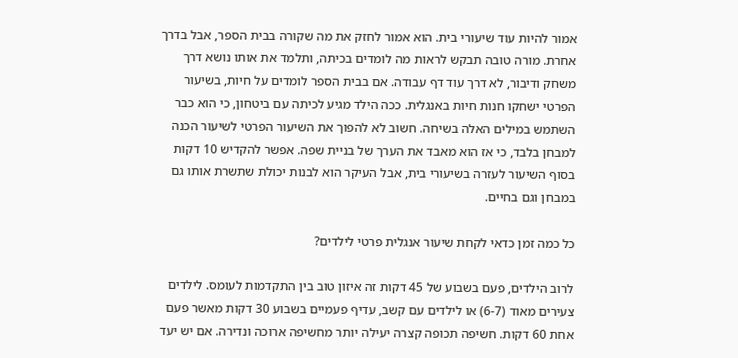אמור להיות עוד שיעורי בית. הוא אמור לחזק את מה שקורה בבית הספר, אבל בדרך אחרת. מורה טובה תבקש לראות מה לומדים בכיתה, ותלמד את אותו נושא דרך משחק ודיבור, לא דרך עוד דף עבודה. אם בבית הספר לומדים על חיות, בשיעור הפרטי ישחקו חנות חיות באנגלית. ככה הילד מגיע לכיתה עם ביטחון, כי הוא כבר השתמש במילים האלה בשיחה. חשוב לא להפוך את השיעור הפרטי לשיעור הכנה למבחן בלבד, כי אז הוא מאבד את הערך של בניית שפה. אפשר להקדיש 10 דקות בסוף השיעור לעזרה בשיעורי בית, אבל העיקר הוא לבנות יכולת שתשרת אותו גם במבחן וגם בחיים.

כל כמה זמן כדאי לקחת שיעור אנגלית פרטי לילדים?

לרוב הילדים, פעם בשבוע של 45 דקות זה איזון טוב בין התקדמות לעומס. לילדים צעירים מאוד (6-7) או לילדים עם קשב, עדיף פעמיים בשבוע 30 דקות מאשר פעם אחת 60 דקות. חשיפה תכופה קצרה יעילה יותר מחשיפה ארוכה ונדירה. אם יש יעד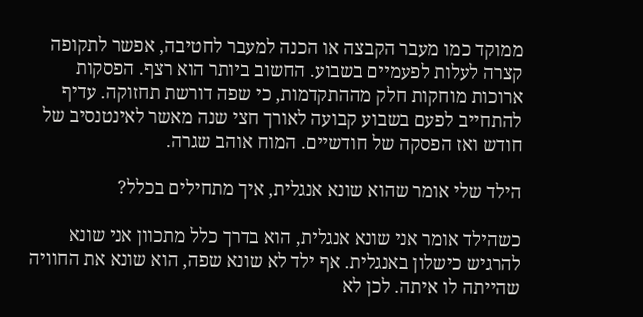ממוקד כמו מעבר הקבצה או הכנה למעבר לחטיבה, אפשר לתקופה קצרה לעלות לפעמיים בשבוע. החשוב ביותר הוא רצף. הפסקות ארוכות מוחקות חלק מההתקדמות, כי שפה דורשת תחזוקה. עדיף להתחייב לפעם בשבוע קבועה לאורך חצי שנה מאשר לאינטנסיב של חודש ואז הפסקה של חודשיים. המוח אוהב שגרה.

הילד שלי אומר שהוא שונא אנגלית, איך מתחילים בכלל?

כשהילד אומר אני שונא אנגלית, הוא בדרך כלל מתכוון אני שונא להרגיש כישלון באנגלית. אף ילד לא שונא שפה, הוא שונא את החוויה שהייתה לו איתה. לכן לא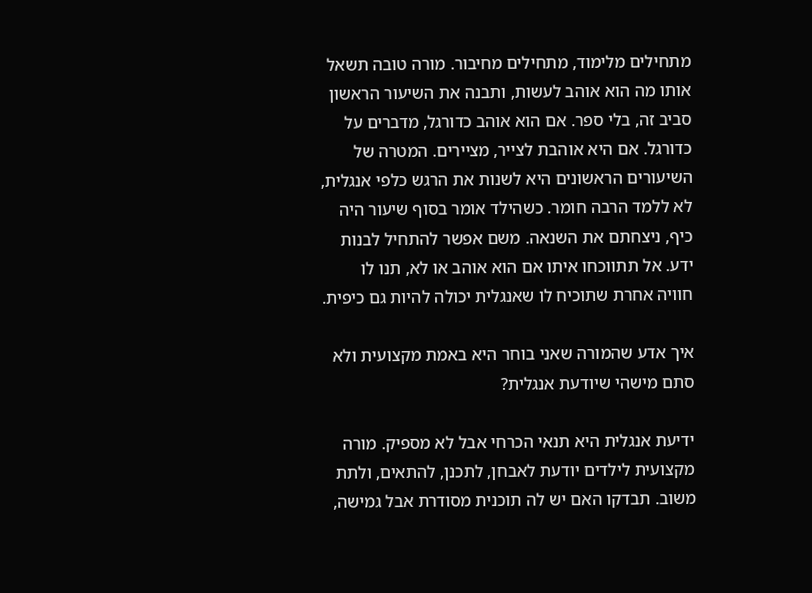מתחילים מלימוד, מתחילים מחיבור. מורה טובה תשאל אותו מה הוא אוהב לעשות, ותבנה את השיעור הראשון סביב זה, בלי ספר. אם הוא אוהב כדורגל, מדברים על כדורגל. אם היא אוהבת לצייר, מציירים. המטרה של השיעורים הראשונים היא לשנות את הרגש כלפי אנגלית, לא ללמד הרבה חומר. כשהילד אומר בסוף שיעור היה כיף, ניצחתם את השנאה. משם אפשר להתחיל לבנות ידע. אל תתווכחו איתו אם הוא אוהב או לא, תנו לו חוויה אחרת שתוכיח לו שאנגלית יכולה להיות גם כיפית.

איך אדע שהמורה שאני בוחר היא באמת מקצועית ולא סתם מישהי שיודעת אנגלית?

ידיעת אנגלית היא תנאי הכרחי אבל לא מספיק. מורה מקצועית לילדים יודעת לאבחן, לתכנן, להתאים, ולתת משוב. תבדקו האם יש לה תוכנית מסודרת אבל גמישה,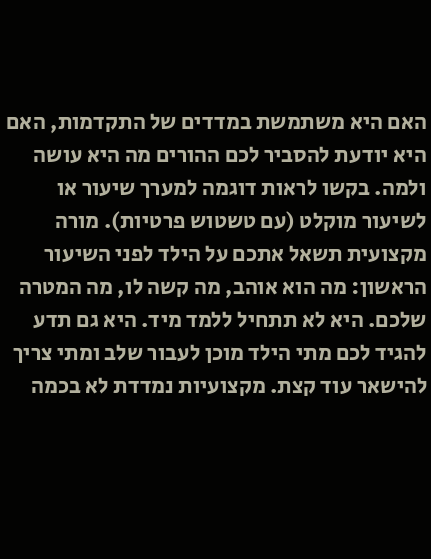האם היא משתמשת במדדים של התקדמות, האם היא יודעת להסביר לכם ההורים מה היא עושה ולמה. בקשו לראות דוגמה למערך שיעור או לשיעור מוקלט (עם טשטוש פרטיות). מורה מקצועית תשאל אתכם על הילד לפני השיעור הראשון: מה הוא אוהב, מה קשה לו, מה המטרה שלכם. היא לא תתחיל ללמד מיד. היא גם תדע להגיד לכם מתי הילד מוכן לעבור שלב ומתי צריך להישאר עוד קצת. מקצועיות נמדדת לא בכמה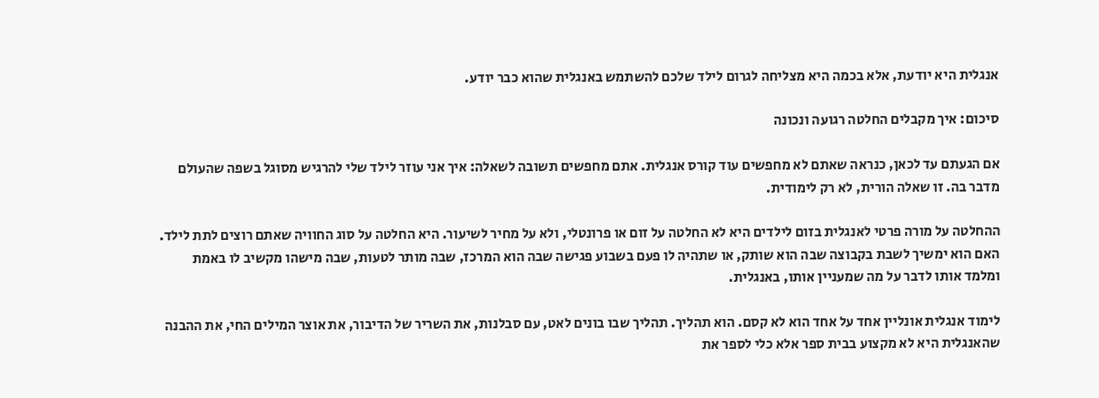אנגלית היא יודעת, אלא בכמה היא מצליחה לגרום לילד שלכם להשתמש באנגלית שהוא כבר יודע.

סיכום: איך מקבלים החלטה רגועה ונכונה

אם הגעתם עד לכאן, כנראה שאתם לא מחפשים עוד קורס אנגלית. אתם מחפשים תשובה לשאלה: איך אני עוזר לילד שלי להרגיש מסוגל בשפה שהעולם מדבר בה. זו שאלה הורית, לא רק לימודית.

ההחלטה על מורה פרטי לאנגלית בזום לילדים היא לא החלטה על זום או פרונטלי, ולא על מחיר לשיעור. היא החלטה על סוג החוויה שאתם רוצים לתת לילד. האם הוא ימשיך לשבת בקבוצה שבה הוא שותק, או שתהיה לו פעם בשבוע פגישה שבה הוא המרכז, שבה מותר לטעות, שבה מישהו מקשיב לו באמת ומלמד אותו לדבר על מה שמעניין אותו, באנגלית.

לימוד אנגלית אונליין אחד על אחד הוא לא קסם. הוא תהליך. תהליך שבו בונים לאט, עם סבלנות, את השריר של הדיבור, את אוצר המילים החי, את ההבנה שהאנגלית היא לא מקצוע בבית ספר אלא כלי לספר את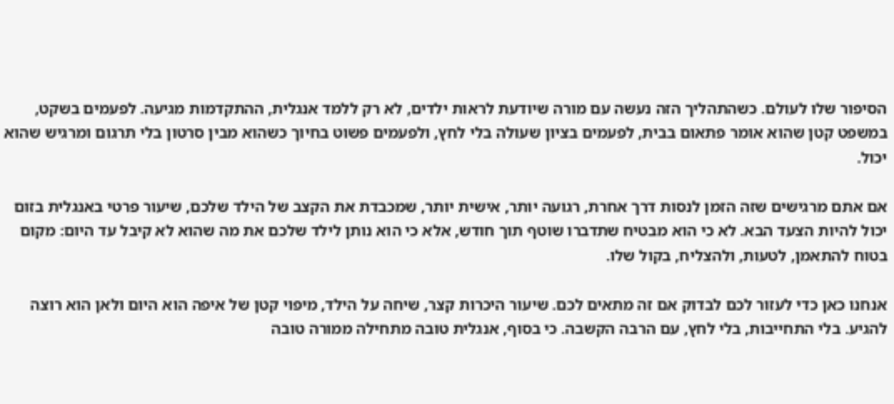הסיפור שלו לעולם. כשהתהליך הזה נעשה עם מורה שיודעת לראות ילדים, לא רק ללמד אנגלית, ההתקדמות מגיעה. לפעמים בשקט, במשפט קטן שהוא אומר פתאום בבית, לפעמים בציון שעולה בלי לחץ, ולפעמים פשוט בחיוך כשהוא מבין סרטון בלי תרגום ומרגיש שהוא יכול.

אם אתם מרגישים שזה הזמן לנסות דרך אחרת, רגועה יותר, אישית יותר, שמכבדת את הקצב של הילד שלכם, שיעור פרטי באנגלית בזום יכול להיות הצעד הבא. לא כי הוא מבטיח שתדברו שוטף תוך חודש, אלא כי הוא נותן לילד שלכם את מה שהוא לא קיבל עד היום: מקום בטוח להתאמן, לטעות, ולהצליח, בקול שלו.

אנחנו כאן כדי לעזור לכם לבדוק אם זה מתאים לכם. שיעור היכרות קצר, שיחה על הילד, מיפוי קטן של איפה הוא היום ולאן הוא רוצה להגיע. בלי התחייבות, בלי לחץ, עם הרבה הקשבה. כי בסוף, אנגלית טובה מתחילה ממורה טובה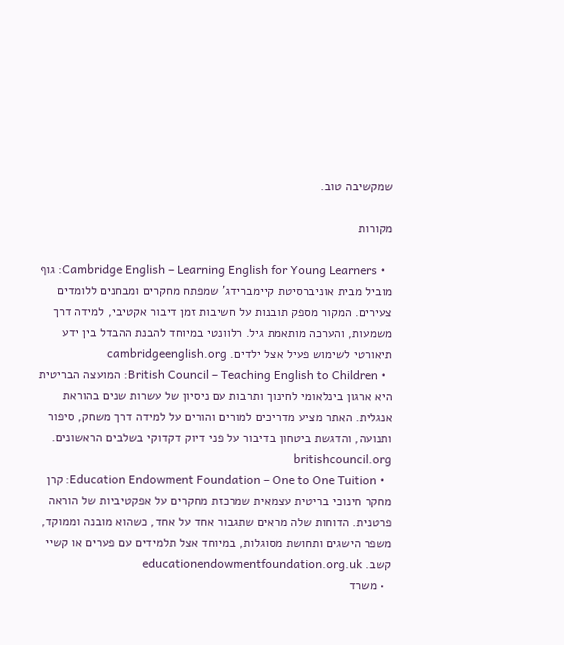שמקשיבה טוב.

מקורות

  • Cambridge English – Learning English for Young Learners: גוף מוביל מבית אוניברסיטת קיימברידג' שמפתח מחקרים ומבחנים ללומדים צעירים. המקור מספק תובנות על חשיבות זמן דיבור אקטיבי, למידה דרך משמעות, והערכה מותאמת גיל. רלוונטי במיוחד להבנת ההבדל בין ידע תיאורטי לשימוש פעיל אצל ילדים. cambridgeenglish.org
  • British Council – Teaching English to Children: המועצה הבריטית היא ארגון בינלאומי לחינוך ותרבות עם ניסיון של עשרות שנים בהוראת אנגלית. האתר מציע מדריכים למורים והורים על למידה דרך משחק, סיפור ותנועה, והדגשת ביטחון בדיבור על פני דיוק דקדוקי בשלבים הראשונים. britishcouncil.org
  • Education Endowment Foundation – One to One Tuition: קרן מחקר חינוכי בריטית עצמאית שמרכזת מחקרים על אפקטיביות של הוראה פרטנית. הדוחות שלה מראים שתגבור אחד על אחד, כשהוא מובנה וממוקד, משפר הישגים ותחושת מסוגלות, במיוחד אצל תלמידים עם פערים או קשיי קשב. educationendowmentfoundation.org.uk
  • משרד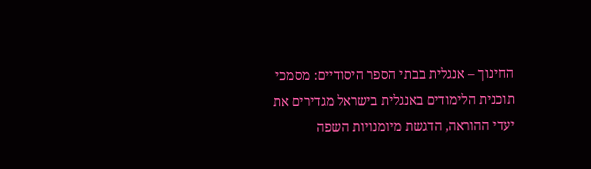החינוך – אנגלית בבתי הספר היסודיים: מסמכי תוכנית הלימודים באנגלית בישראל מגדירים את יעדי ההוראה, הדגשת מיומנויות השפה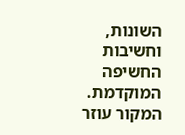השונות, וחשיבות החשיפה המוקדמת. המקור עוזר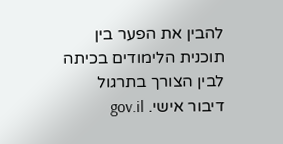להבין את הפער בין תוכנית הלימודים בכיתה לבין הצורך בתרגול דיבור אישי. gov.il